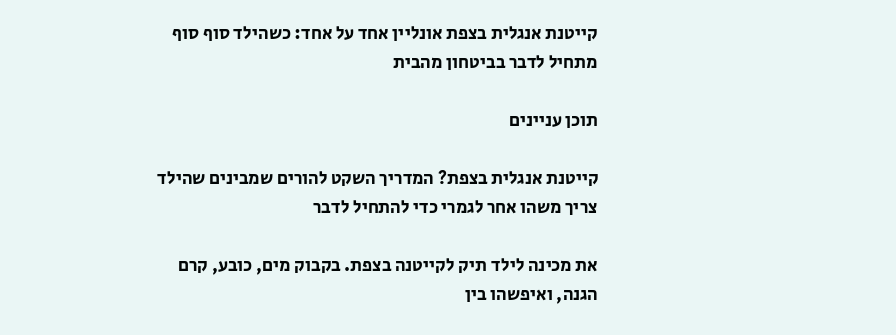קייטנת אנגלית בצפת אונליין אחד על אחד: כשהילד סוף סוף מתחיל לדבר בביטחון מהבית

תוכן עניינים

קייטנת אנגלית בצפת? המדריך השקט להורים שמבינים שהילד צריך משהו אחר לגמרי כדי להתחיל לדבר

את מכינה לילד תיק לקייטנה בצפת. בקבוק מים, כובע, קרם הגנה, ואיפשהו בין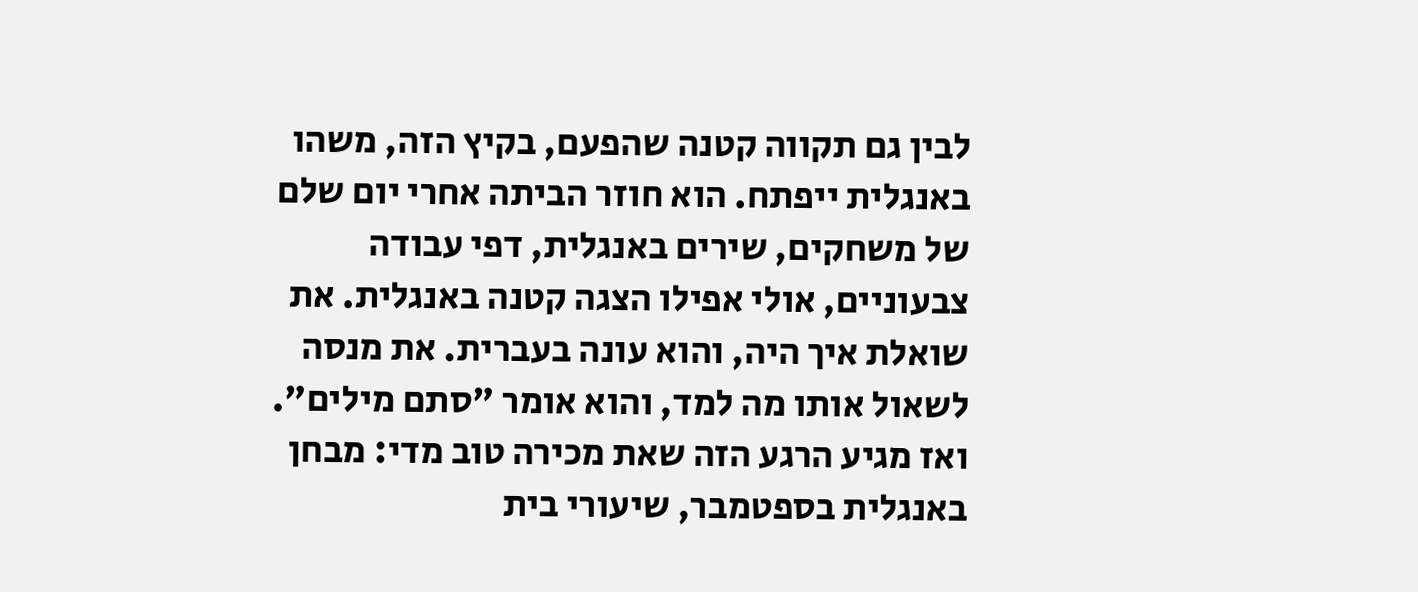לבין גם תקווה קטנה שהפעם, בקיץ הזה, משהו באנגלית ייפתח. הוא חוזר הביתה אחרי יום שלם של משחקים, שירים באנגלית, דפי עבודה צבעוניים, אולי אפילו הצגה קטנה באנגלית. את שואלת איך היה, והוא עונה בעברית. את מנסה לשאול אותו מה למד, והוא אומר "סתם מילים". ואז מגיע הרגע הזה שאת מכירה טוב מדי: מבחן באנגלית בספטמבר, שיעורי בית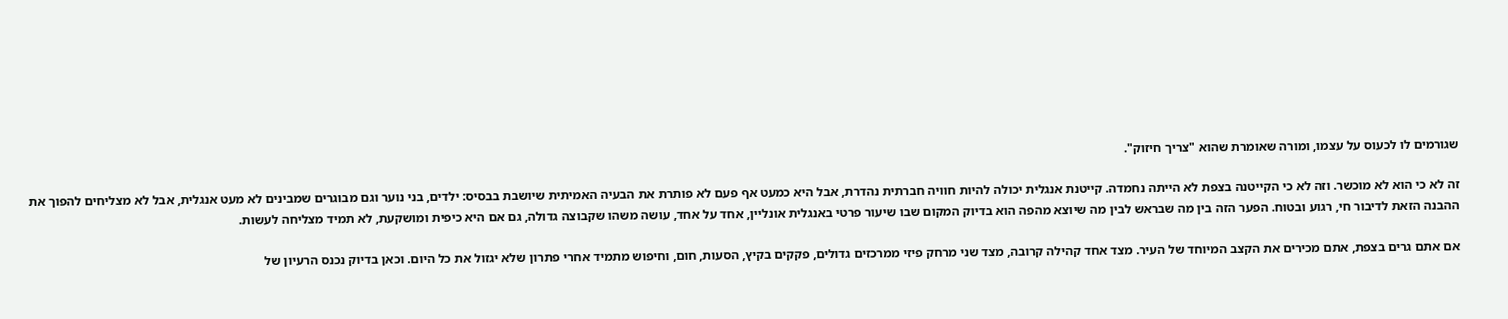שגורמים לו לכעוס על עצמו, ומורה שאומרת שהוא "צריך חיזוק".

זה לא כי הוא לא מוכשר. וזה לא כי הקייטנה בצפת לא הייתה נחמדה. קייטנת אנגלית יכולה להיות חוויה חברתית נהדרת, אבל היא כמעט אף פעם לא פותרת את הבעיה האמיתית שיושבת בבסיס: ילדים, בני נוער וגם מבוגרים שמבינים לא מעט אנגלית, אבל לא מצליחים להפוך את ההבנה הזאת לדיבור חי, רגוע ובטוח. הפער הזה בין מה שבראש לבין מה שיוצא מהפה הוא בדיוק המקום שבו שיעור פרטי באנגלית אונליין, אחד על אחד, עושה משהו שקבוצה גדולה, גם אם היא כיפית ומושקעת, לא תמיד מצליחה לעשות.

אם אתם גרים בצפת, אתם מכירים את הקצב המיוחד של העיר. מצד אחד קהילה קרובה, מצד שני מרחק פיזי ממרכזים גדולים, פקקים בקיץ, הסעות, חום, וחיפוש מתמיד אחרי פתרון שלא יגזול את כל היום. וכאן בדיוק נכנס הרעיון של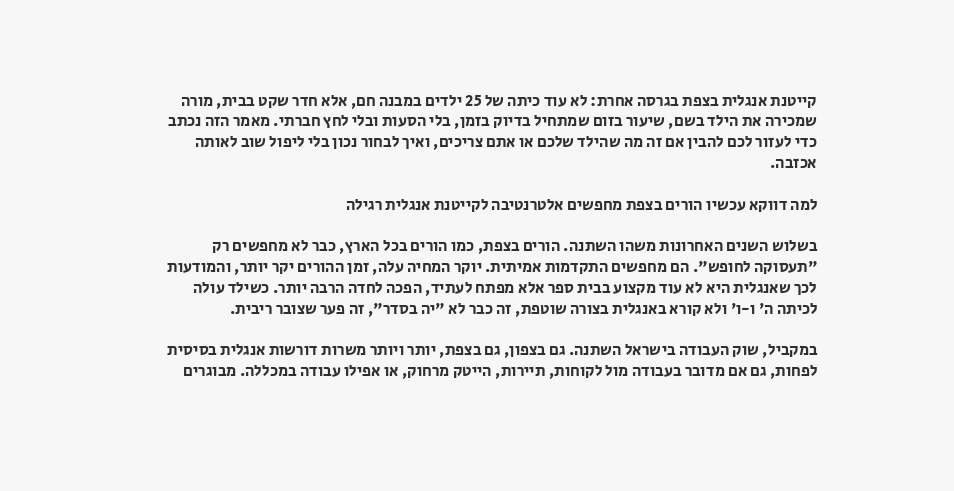קייטנת אנגלית בצפת בגרסה אחרת: לא עוד כיתה של 25 ילדים במבנה חם, אלא חדר שקט בבית, מורה שמכירה את הילד בשם, שיעור בזום שמתחיל בדיוק בזמן, בלי הסעות ובלי לחץ חברתי. מאמר הזה נכתב כדי לעזור לכם להבין אם זה מה שהילד שלכם או אתם צריכים, ואיך לבחור נכון בלי ליפול שוב לאותה אכזבה.

למה דווקא עכשיו הורים בצפת מחפשים אלטרנטיבה לקייטנת אנגלית רגילה

בשלוש השנים האחרונות משהו השתנה. הורים בצפת, כמו הורים בכל הארץ, כבר לא מחפשים רק "תעסוקה לחופש". הם מחפשים התקדמות אמיתית. יוקר המחיה עלה, זמן ההורים יקר יותר, והמודעות לכך שאנגלית היא לא עוד מקצוע בבית ספר אלא מפתח לעתיד, הפכה לחדה הרבה יותר. כשילד עולה לכיתה ה' ו-ו' ולא קורא באנגלית בצורה שוטפת, זה כבר לא "יה בסדר", זה פער שצובר ריבית.

במקביל, שוק העבודה בישראל השתנה. גם בצפון, גם בצפת, יותר ויותר משרות דורשות אנגלית בסיסית לפחות, גם אם מדובר בעבודה מול לקוחות, תיירות, הייטק מרחוק, או אפילו עבודה במכללה. מבוגרים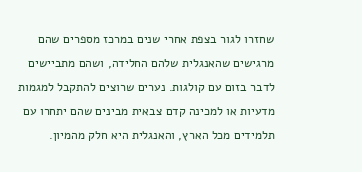שחזרו לגור בצפת אחרי שנים במרכז מספרים שהם מרגישים שהאנגלית שלהם החלידה, ושהם מתביישים לדבר בזום עם קולגות. נערים שרוצים להתקבל למגמות מדעיות או למכינה קדם צבאית מבינים שהם יתחרו עם תלמידים מכל הארץ, והאנגלית היא חלק מהמיון.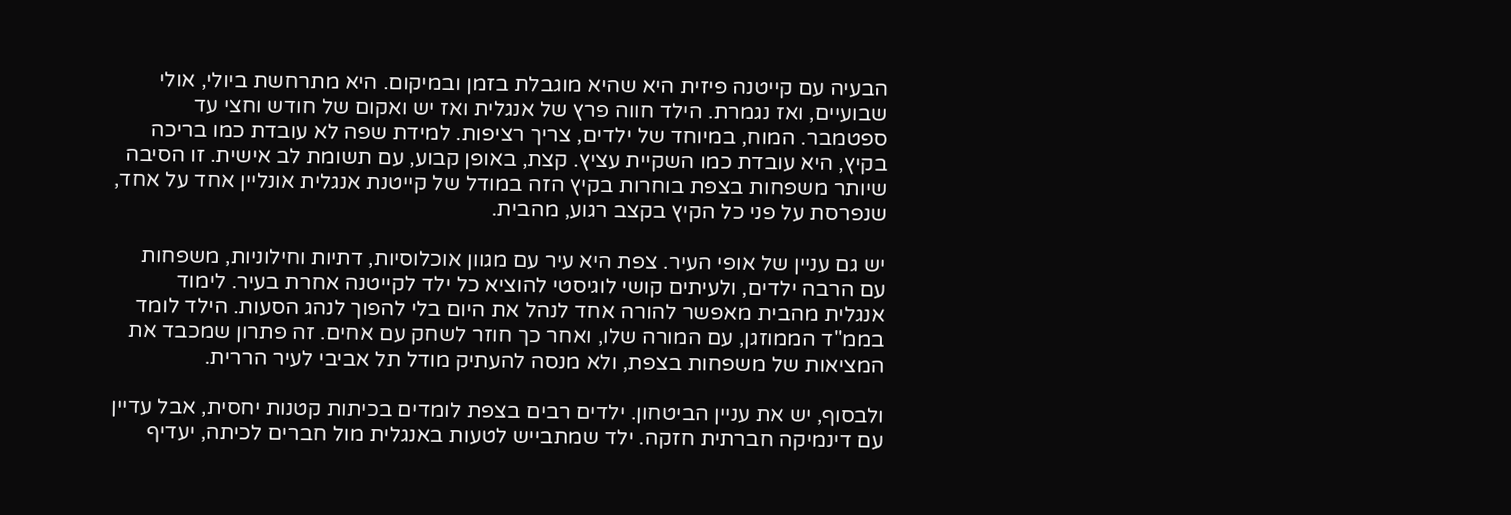הבעיה עם קייטנה פיזית היא שהיא מוגבלת בזמן ובמיקום. היא מתרחשת ביולי, אולי שבועיים, ואז נגמרת. הילד חווה פרץ של אנגלית ואז יש ואקום של חודש וחצי עד ספטמבר. המוח, במיוחד של ילדים, צריך רציפות. למידת שפה לא עובדת כמו בריכה בקיץ, היא עובדת כמו השקיית עציץ. קצת, באופן קבוע, עם תשומת לב אישית. זו הסיבה שיותר משפחות בצפת בוחרות בקיץ הזה במודל של קייטנת אנגלית אונליין אחד על אחד, שנפרסת על פני כל הקיץ בקצב רגוע, מהבית.

יש גם עניין של אופי העיר. צפת היא עיר עם מגוון אוכלוסיות, דתיות וחילוניות, משפחות עם הרבה ילדים, ולעיתים קושי לוגיסטי להוציא כל ילד לקייטנה אחרת בעיר. לימוד אנגלית מהבית מאפשר להורה אחד לנהל את היום בלי להפוך לנהג הסעות. הילד לומד בממ"ד הממוזגן, עם המורה שלו, ואחר כך חוזר לשחק עם אחים. זה פתרון שמכבד את המציאות של משפחות בצפת, ולא מנסה להעתיק מודל תל אביבי לעיר הררית.

ולבסוף, יש את עניין הביטחון. ילדים רבים בצפת לומדים בכיתות קטנות יחסית, אבל עדיין עם דינמיקה חברתית חזקה. ילד שמתבייש לטעות באנגלית מול חברים לכיתה, יעדיף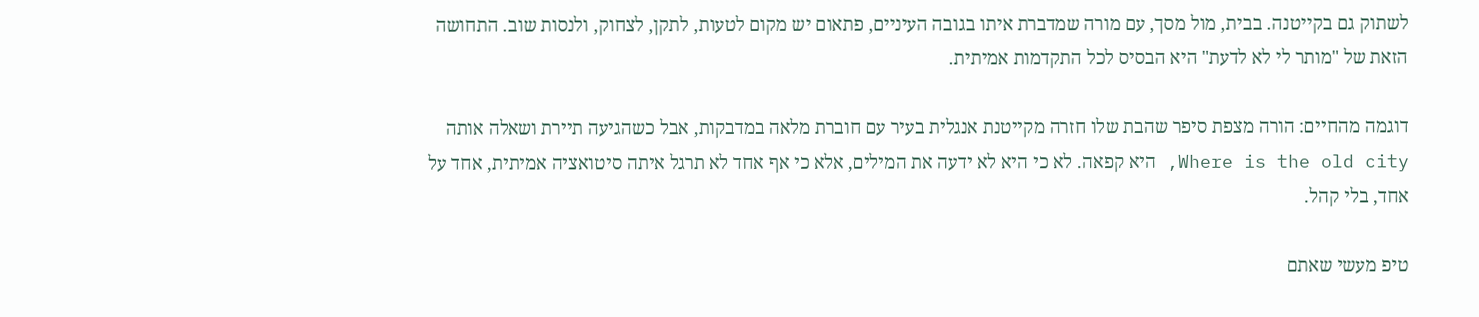לשתוק גם בקייטנה. בבית, מול מסך, עם מורה שמדברת איתו בגובה העיניים, פתאום יש מקום לטעות, לתקן, לצחוק, ולנסות שוב. התחושה הזאת של "מותר לי לא לדעת" היא הבסיס לכל התקדמות אמיתית.

דוגמה מהחיים: הורה מצפת סיפר שהבת שלו חזרה מקייטנת אנגלית בעיר עם חוברת מלאה במדבקות, אבל כשהגיעה תיירת ושאלה אותה Where is the old city, היא קפאה. לא כי היא לא ידעה את המילים, אלא כי אף אחד לא תרגל איתה סיטואציה אמיתית, אחד על אחד, בלי קהל.

טיפ מעשי שאתם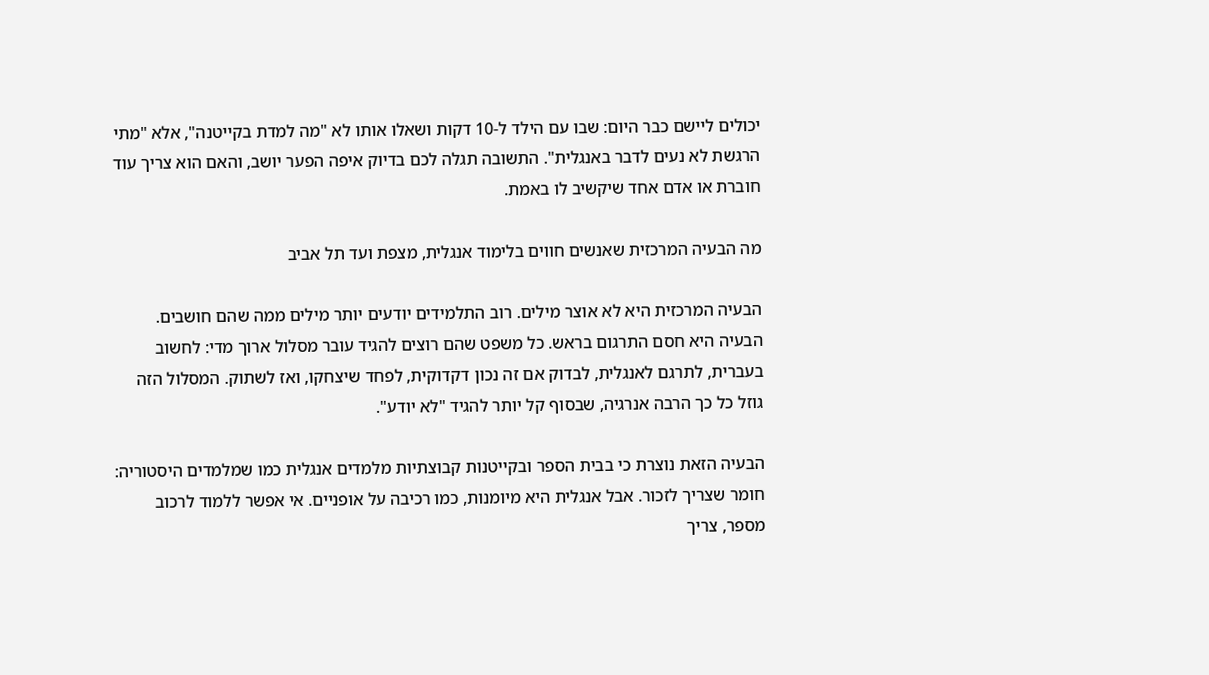יכולים ליישם כבר היום: שבו עם הילד ל-10 דקות ושאלו אותו לא "מה למדת בקייטנה", אלא "מתי הרגשת לא נעים לדבר באנגלית". התשובה תגלה לכם בדיוק איפה הפער יושב, והאם הוא צריך עוד חוברת או אדם אחד שיקשיב לו באמת.

מה הבעיה המרכזית שאנשים חווים בלימוד אנגלית, מצפת ועד תל אביב

הבעיה המרכזית היא לא אוצר מילים. רוב התלמידים יודעים יותר מילים ממה שהם חושבים. הבעיה היא חסם התרגום בראש. כל משפט שהם רוצים להגיד עובר מסלול ארוך מדי: לחשוב בעברית, לתרגם לאנגלית, לבדוק אם זה נכון דקדוקית, לפחד שיצחקו, ואז לשתוק. המסלול הזה גוזל כל כך הרבה אנרגיה, שבסוף קל יותר להגיד "לא יודע".

הבעיה הזאת נוצרת כי בבית הספר ובקייטנות קבוצתיות מלמדים אנגלית כמו שמלמדים היסטוריה: חומר שצריך לזכור. אבל אנגלית היא מיומנות, כמו רכיבה על אופניים. אי אפשר ללמוד לרכוב מספר, צריך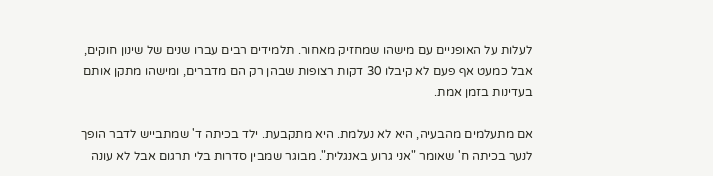לעלות על האופניים עם מישהו שמחזיק מאחור. תלמידים רבים עברו שנים של שינון חוקים, אבל כמעט אף פעם לא קיבלו 30 דקות רצופות שבהן רק הם מדברים, ומישהו מתקן אותם בעדינות בזמן אמת.

אם מתעלמים מהבעיה, היא לא נעלמת. היא מתקבעת. ילד בכיתה ד' שמתבייש לדבר הופך לנער בכיתה ח' שאומר "אני גרוע באנגלית". מבוגר שמבין סדרות בלי תרגום אבל לא עונה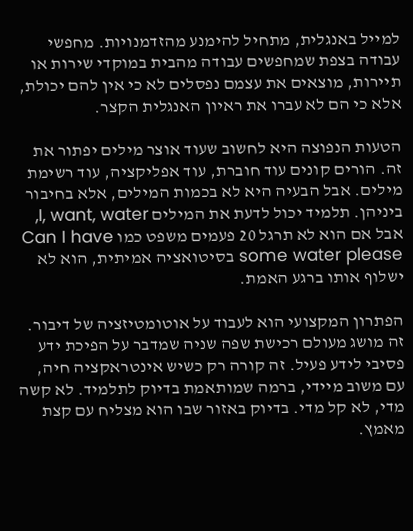למייל באנגלית, מתחיל להימנע מהזדמנויות. מחפשי עבודה בצפת שמחפשים עבודה מהבית במוקדי שירות או תיירות, מוצאים את עצמם נפסלים לא כי אין להם יכולת, אלא כי הם לא עברו את ראיון האנגלית הקצר.

הטעות הנפוצה היא לחשוב שעוד אוצר מילים יפתור את זה. הורים קונים עוד חוברת, עוד אפליקציה, עוד רשימת מילים. אבל הבעיה היא לא בכמות המילים, אלא בחיבור ביניהן. תלמיד יכול לדעת את המילים I, want, water, אבל אם הוא לא תרגל 20 פעמים משפט כמו Can I have some water please בסיטואציה אמיתית, הוא לא ישלוף אותו ברגע האמת.

הפתרון המקצועי הוא לעבוד על אוטומטיזציה של דיבור. זה מושג מעולם רכישת שפה שניה שמדבר על הפיכת ידע פסיבי לידע פעיל. זה קורה רק כשיש אינטראקציה חיה, עם משוב מיידי, ברמה שמותאמת בדיוק לתלמיד. לא קשה מדי, לא קל מדי. בדיוק באזור שבו הוא מצליח עם קצת מאמץ.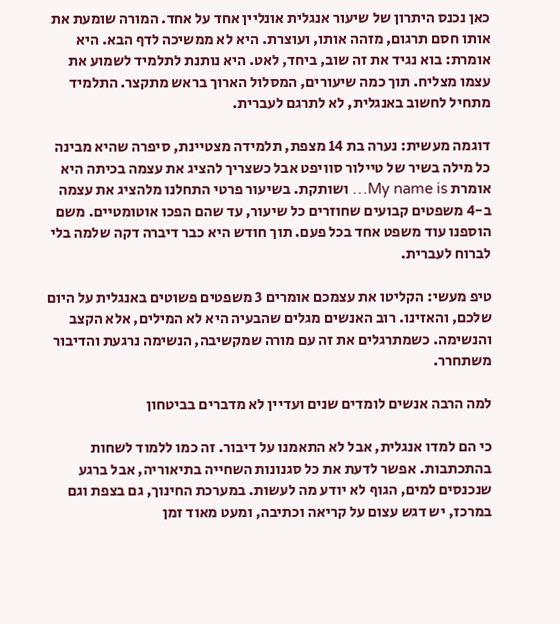כאן נכנס היתרון של שיעור אנגלית אונליין אחד על אחד. המורה שומעת את אותו חסם תרגום, מזהה אותו, ועוצרת. היא לא ממשיכה לדף הבא. היא אומרת: בוא נגיד את זה שוב, ביחד, לאט. היא נותנת לתלמיד לשמוע את עצמו מצליח. תוך כמה שיעורים, המסלול הארוך בראש מתקצר. התלמיד מתחיל לחשוב באנגלית, לא לתרגם לעברית.

דוגמה מעשית: נערה בת 14 מצפת, תלמידה מצטיינת, סיפרה שהיא מבינה כל מילה בשיר של טיילור סוויפט אבל כשצריך להציג את עצמה בכיתה היא אומרת My name is… ושותקת. בשיעור פרטי התחלנו מלהציג את עצמה ב-4 משפטים קבועים שחוזרים כל שיעור, עד שהם הפכו אוטומטיים. משם הוספנו עוד משפט אחד בכל פעם. תוך חודש היא כבר דיברה דקה שלמה בלי לברוח לעברית.

טיפ מעשי: הקליטו את עצמכם אומרים 3 משפטים פשוטים באנגלית על היום שלכם, והאזינו. רוב האנשים מגלים שהבעיה היא לא המילים, אלא הקצב והנשימה. כשמתרגלים את זה עם מורה שמקשיבה, הנשימה נרגעת והדיבור משתחרר.

למה הרבה אנשים לומדים שנים ועדיין לא מדברים בביטחון

כי הם למדו אנגלית, אבל לא התאמנו על דיבור. זה כמו ללמוד לשחות בהתכתבות. אפשר לדעת את כל סגנונות השחייה בתיאוריה, אבל ברגע שנכנסים למים, הגוף לא יודע מה לעשות. במערכת החינוך, גם בצפת וגם במרכז, יש דגש עצום על קריאה וכתיבה, ומעט מאוד זמן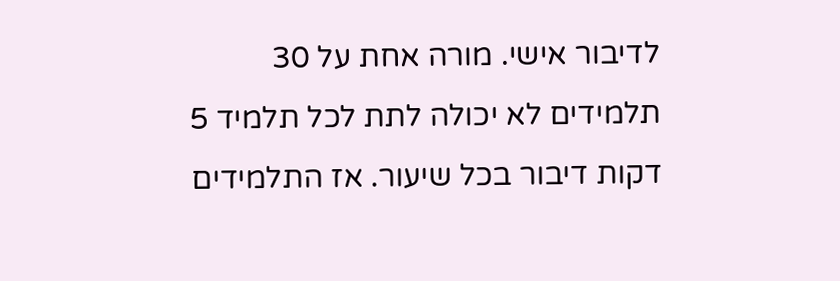לדיבור אישי. מורה אחת על 30 תלמידים לא יכולה לתת לכל תלמיד 5 דקות דיבור בכל שיעור. אז התלמידים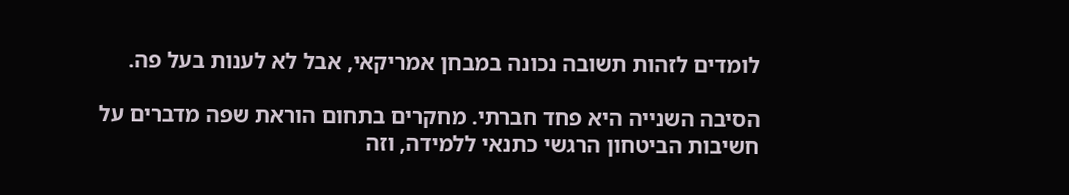לומדים לזהות תשובה נכונה במבחן אמריקאי, אבל לא לענות בעל פה.

הסיבה השנייה היא פחד חברתי. מחקרים בתחום הוראת שפה מדברים על חשיבות הביטחון הרגשי כתנאי ללמידה, וזה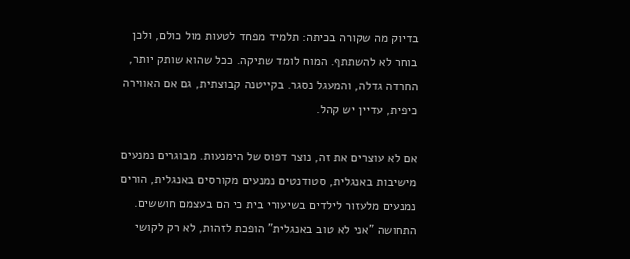בדיוק מה שקורה בכיתה: תלמיד מפחד לטעות מול כולם, ולכן בוחר לא להשתתף. המוח לומד שתיקה. ככל שהוא שותק יותר, החרדה גדלה, והמעגל נסגר. בקייטנה קבוצתית, גם אם האווירה כיפית, עדיין יש קהל.

אם לא עוצרים את זה, נוצר דפוס של הימנעות. מבוגרים נמנעים מישיבות באנגלית, סטודנטים נמנעים מקורסים באנגלית, הורים נמנעים מלעזור לילדים בשיעורי בית כי הם בעצמם חוששים. התחושה "אני לא טוב באנגלית" הופכת לזהות, לא רק לקושי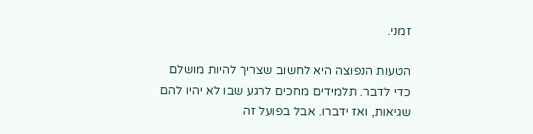זמני.

הטעות הנפוצה היא לחשוב שצריך להיות מושלם כדי לדבר. תלמידים מחכים לרגע שבו לא יהיו להם שגיאות, ואז ידברו. אבל בפועל זה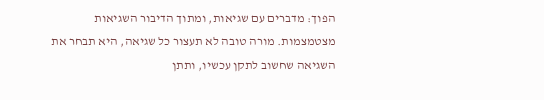הפוך: מדברים עם שגיאות, ומתוך הדיבור השגיאות מצטמצמות. מורה טובה לא תעצור כל שגיאה, היא תבחר את השגיאה שחשוב לתקן עכשיו, ותתן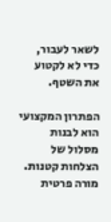לשאר לעבור, כדי לא לקטוע את השטף.

הפתרון המקצועי הוא לבנות מסלול של הצלחות קטנות. מורה פרטית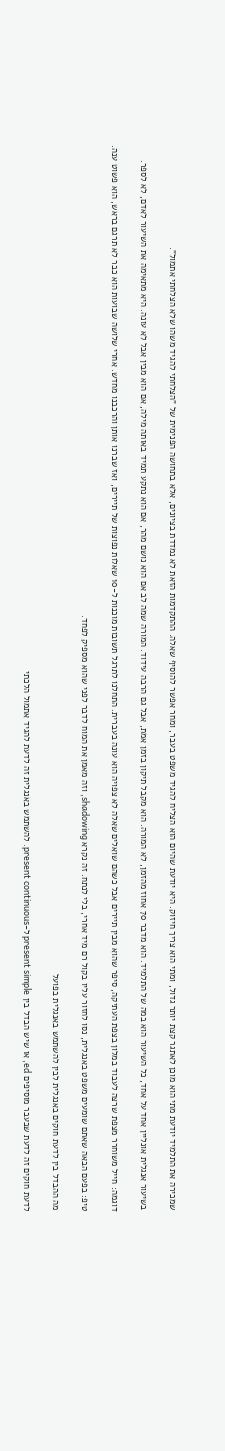שמכירה את התלמיד יודעת מתי הוא מוכן לאתגר קצת יותר גדול, ומתי הוא צריך חיזוק. היא יודעת שהיום הוא הצליח להגיד משפט בעבר, ומחר אפשר להוסיף שאלה. ההתקדמות הזאת לא נמדדת בציונים, אלא בתחושה הפנימית של "הצלחתי להגיד משהו שלא הצלחתי אתמול".

בשיעור אנגלית אונליין אחד על אחד, כל השיעור הוא במה של התלמיד. הוא מדבר 70 אחוז מהזמן, לא המורה. הוא מקבל תיקון בזמן אמת, אבל גם הרבה עידוד. המורה שמה לב אם הוא נושם מהר, אם הוא נתקע תמיד באותה מילה, אם הוא מבין אבל לא עונה. היא מתאימה את השיעור לאדם, לא לספר.

דוגמה: חייל משוחרר מצפת שרצה לעבוד במלון בצפת העתיקה, סיפר שהוא מבין תיירים אבל כשהם שואלים שאלה לא צפויה הוא עונה בעברית. התחלנו לתרגל תשובות מוכנות ל-10 שאלות נפוצות של תיירים, ואז שברנו אותן והרכבנו מחדש. אחרי שלושה שבועות הוא כבר לא תרגם בראש, הוא פשוט ענה.

טיפ: בפעם הבאה שאתם שומעים משפט באנגלית, נסו לחזור עליו בקול רם מיד אחרי, בלי לנתח. זה נקרא shadowing, וזה מאמן את המוח לדבר לפני שהוא מספיק לפחד.

מה ההבדל בין לדעת חוקים באנגלית לבין להשתמש באנגלית בפועל

לדעת חוקים זה לדעת שבעבר מוסיפים ed, או שיש הבדל בין present simple ל-present continuous. להשתמש באנגלית זה לדעת להגיד אתמול הלכתי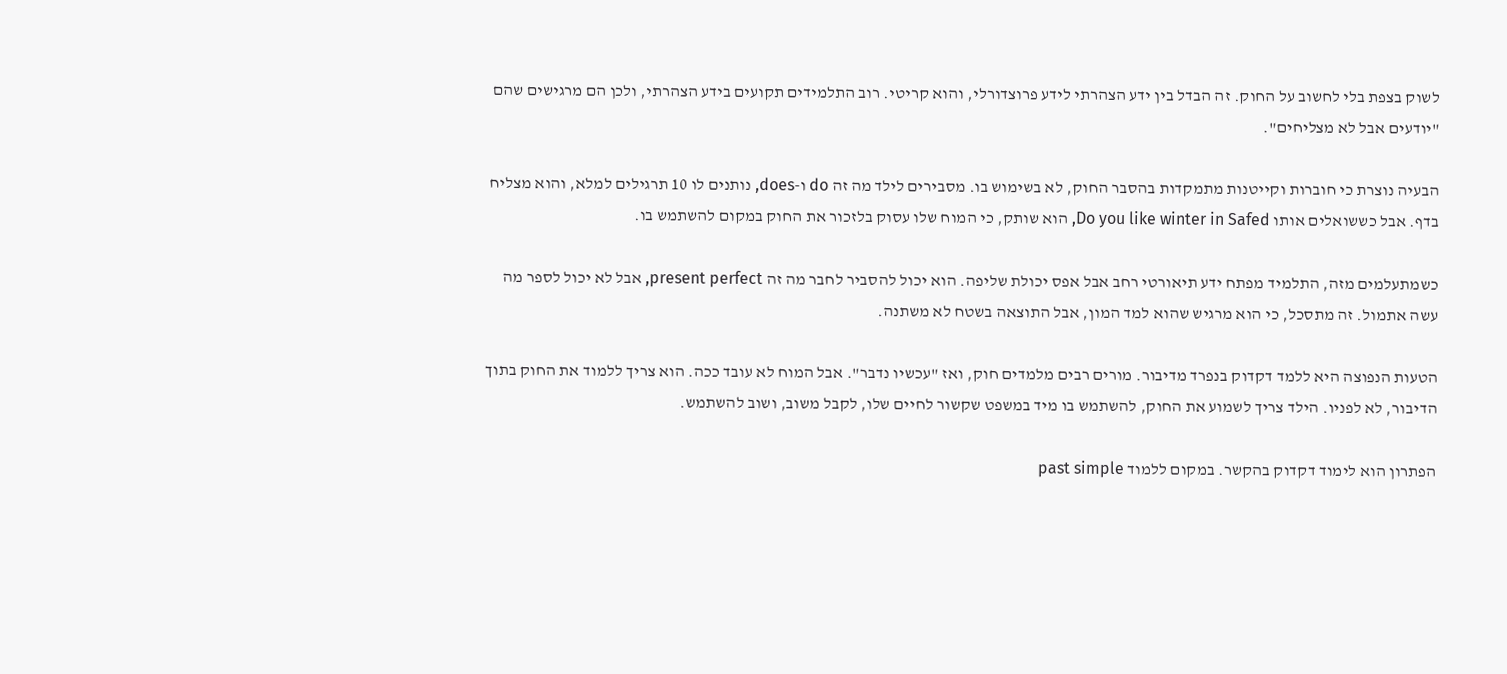לשוק בצפת בלי לחשוב על החוק. זה הבדל בין ידע הצהרתי לידע פרוצדורלי, והוא קריטי. רוב התלמידים תקועים בידע הצהרתי, ולכן הם מרגישים שהם "יודעים אבל לא מצליחים".

הבעיה נוצרת כי חוברות וקייטנות מתמקדות בהסבר החוק, לא בשימוש בו. מסבירים לילד מה זה do ו-does, נותנים לו 10 תרגילים למלא, והוא מצליח בדף. אבל כששואלים אותו Do you like winter in Safed, הוא שותק, כי המוח שלו עסוק בלזכור את החוק במקום להשתמש בו.

כשמתעלמים מזה, התלמיד מפתח ידע תיאורטי רחב אבל אפס יכולת שליפה. הוא יכול להסביר לחבר מה זה present perfect, אבל לא יכול לספר מה עשה אתמול. זה מתסכל, כי הוא מרגיש שהוא למד המון, אבל התוצאה בשטח לא משתנה.

הטעות הנפוצה היא ללמד דקדוק בנפרד מדיבור. מורים רבים מלמדים חוק, ואז "עכשיו נדבר". אבל המוח לא עובד ככה. הוא צריך ללמוד את החוק בתוך הדיבור, לא לפניו. הילד צריך לשמוע את החוק, להשתמש בו מיד במשפט שקשור לחיים שלו, לקבל משוב, ושוב להשתמש.

הפתרון הוא לימוד דקדוק בהקשר. במקום ללמוד past simple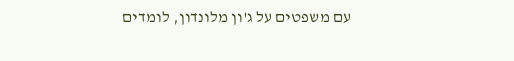עם משפטים על ג'ון מלונדון, לומדים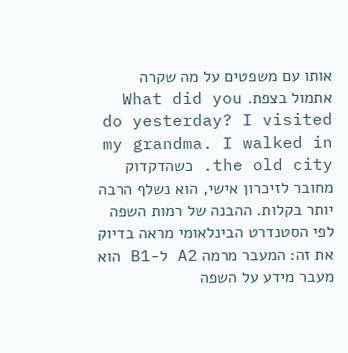אותו עם משפטים על מה שקרה אתמול בצפת. What did you do yesterday? I visited my grandma. I walked in the old city. כשהדקדוק מחובר לזיכרון אישי, הוא נשלף הרבה יותר בקלות. ההבנה של רמות השפה לפי הסטנדרט הבינלאומי מראה בדיוק את זה: המעבר מרמה A2 ל-B1 הוא מעבר מידע על השפה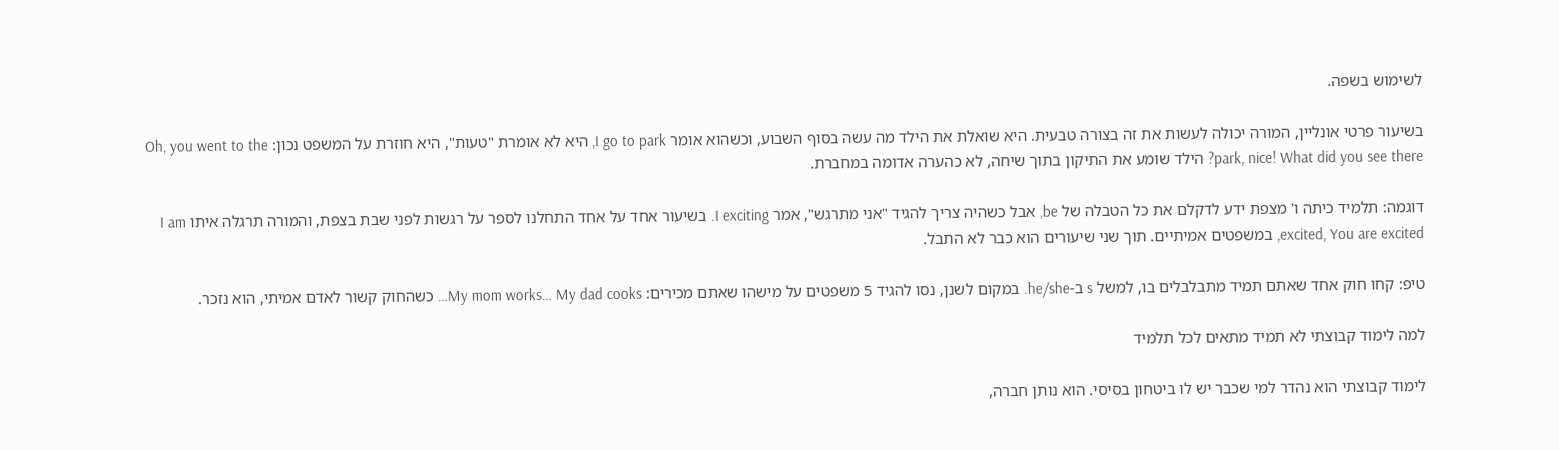לשימוש בשפה.

בשיעור פרטי אונליין, המורה יכולה לעשות את זה בצורה טבעית. היא שואלת את הילד מה עשה בסוף השבוע, וכשהוא אומר I go to park, היא לא אומרת "טעות", היא חוזרת על המשפט נכון: Oh, you went to the park, nice! What did you see there? הילד שומע את התיקון בתוך שיחה, לא כהערה אדומה במחברת.

דוגמה: תלמיד כיתה ו' מצפת ידע לדקלם את כל הטבלה של be, אבל כשהיה צריך להגיד "אני מתרגש", אמר I exciting. בשיעור אחד על אחד התחלנו לספר על רגשות לפני שבת בצפת, והמורה תרגלה איתו I am excited, You are excited, במשפטים אמיתיים. תוך שני שיעורים הוא כבר לא התבל.

טיפ: קחו חוק אחד שאתם תמיד מתבלבלים בו, למשל s ב-he/she. במקום לשנן, נסו להגיד 5 משפטים על מישהו שאתם מכירים: My mom works… My dad cooks… כשהחוק קשור לאדם אמיתי, הוא נזכר.

למה לימוד קבוצתי לא תמיד מתאים לכל תלמיד

לימוד קבוצתי הוא נהדר למי שכבר יש לו ביטחון בסיסי. הוא נותן חברה,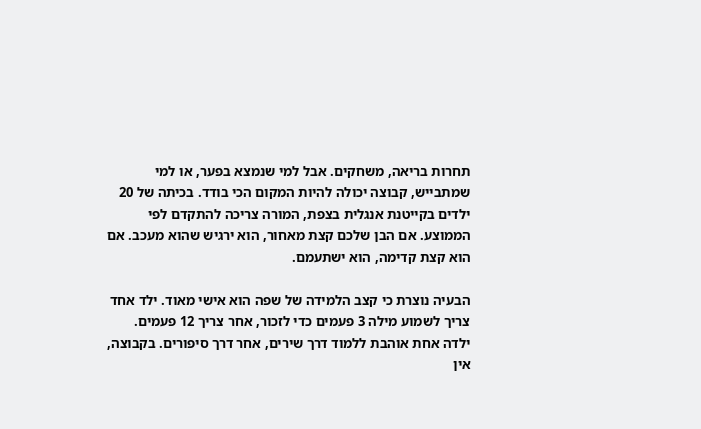תחרות בריאה, משחקים. אבל למי שנמצא בפער, או למי שמתבייש, קבוצה יכולה להיות המקום הכי בודד. בכיתה של 20 ילדים בקייטנת אנגלית בצפת, המורה צריכה להתקדם לפי הממוצע. אם הבן שלכם קצת מאחור, הוא ירגיש שהוא מעכב. אם הוא קצת קדימה, הוא ישתעמם.

הבעיה נוצרת כי קצב הלמידה של שפה הוא אישי מאוד. ילד אחד צריך לשמוע מילה 3 פעמים כדי לזכור, אחר צריך 12 פעמים. ילדה אחת אוהבת ללמוד דרך שירים, אחר דרך סיפורים. בקבוצה, אין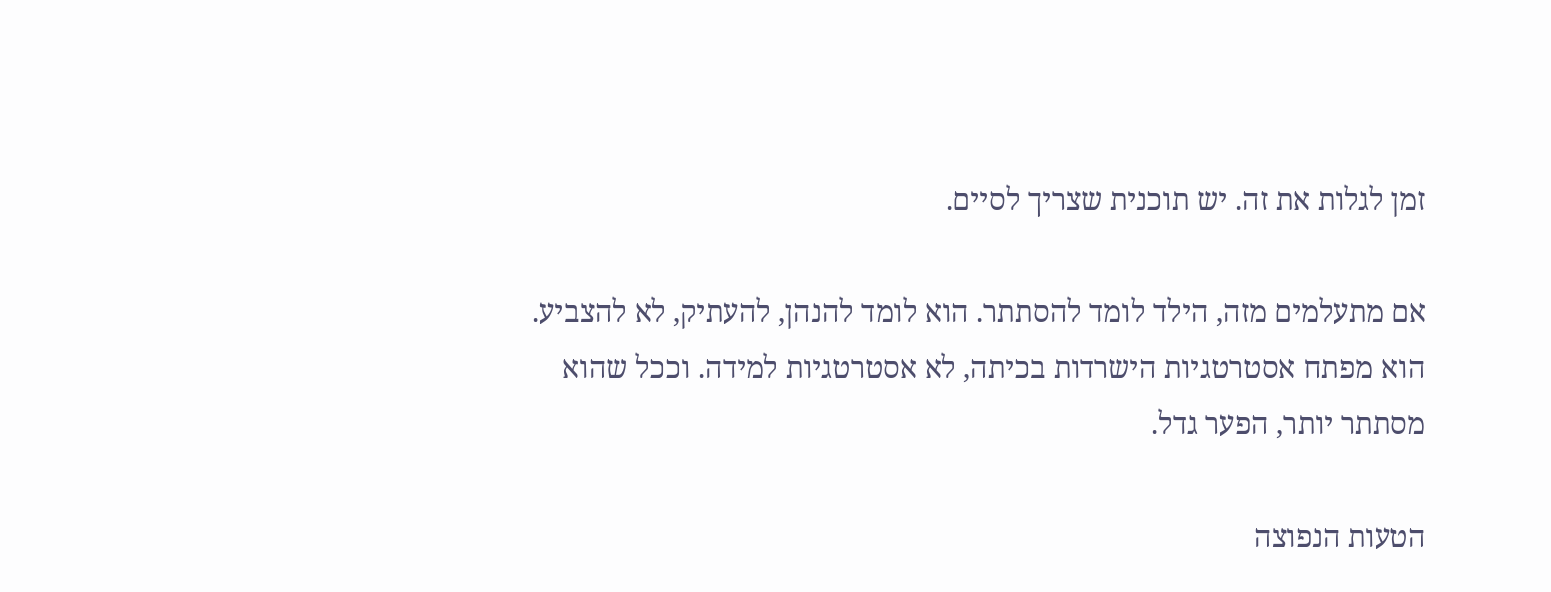זמן לגלות את זה. יש תוכנית שצריך לסיים.

אם מתעלמים מזה, הילד לומד להסתתר. הוא לומד להנהן, להעתיק, לא להצביע. הוא מפתח אסטרטגיות הישרדות בכיתה, לא אסטרטגיות למידה. וככל שהוא מסתתר יותר, הפער גדל.

הטעות הנפוצה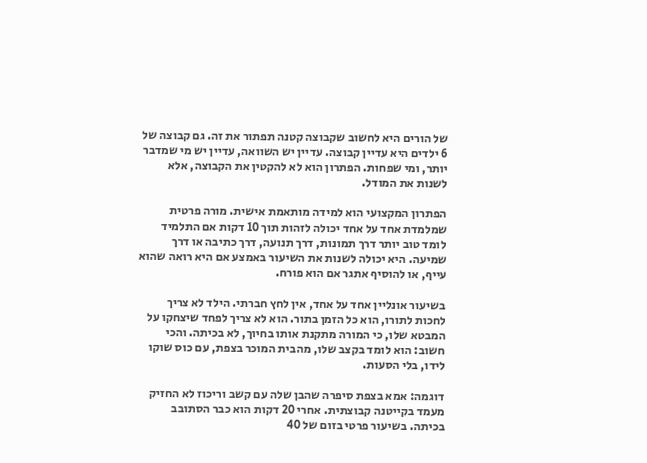של הורים היא לחשוב שקבוצה קטנה תפתור את זה. גם קבוצה של 6 ילדים היא עדיין קבוצה. עדיין יש השוואה, עדיין יש מי שמדבר יותר, ומי שפחות. הפתרון הוא לא להקטין את הקבוצה, אלא לשנות את המודל.

הפתרון המקצועי הוא למידה מותאמת אישית. מורה פרטית שמלמדת אחד על אחד יכולה לזהות תוך 10 דקות אם התלמיד לומד טוב יותר דרך תמונות, דרך תנועה, דרך כתיבה או דרך שמיעה. היא יכולה לשנות את השיעור באמצע אם היא רואה שהוא עייף, או להוסיף אתגר אם הוא פורח.

בשיעור אונליין אחד על אחד, אין לחץ חברתי. הילד לא צריך לחכות לתורו, הוא כל הזמן בתור. הוא לא צריך לפחד שיצחקו על המבטא שלו, כי המורה מתקנת אותו בחיוך, לא בכיתה. והכי חשוב: הוא לומד בקצב שלו, מהבית המוכר בצפת, עם כוס שוקו לידו, בלי הסעות.

דוגמה: אמא בצפת סיפרה שהבן שלה עם קשב וריכוז לא החזיק מעמד בקייטנה קבוצתית. אחרי 20 דקות הוא כבר הסתובב בכיתה. בשיעור פרטי בזום של 40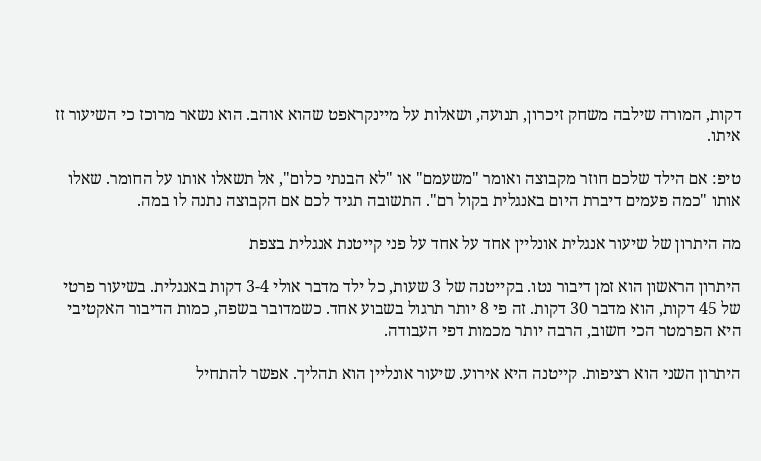דקות, המורה שילבה משחק זיכרון, תנועה, ושאלות על מיינקראפט שהוא אוהב. הוא נשאר מרוכז כי השיעור זז איתו.

טיפ: אם הילד שלכם חוזר מקבוצה ואומר "משעמם" או "לא הבנתי כלום", אל תשאלו אותו על החומר. שאלו אותו "כמה פעמים דיברת היום באנגלית בקול רם". התשובה תגיד לכם אם הקבוצה נתנה לו במה.

מה היתרון של שיעור אנגלית אונליין אחד על אחד על פני קייטנת אנגלית בצפת

היתרון הראשון הוא זמן דיבור נטו. בקייטנה של 3 שעות, כל ילד מדבר אולי 3-4 דקות באנגלית. בשיעור פרטי של 45 דקות, הוא מדבר 30 דקות. זה פי 8 יותר תרגול בשבוע אחד. כשמדובר בשפה, כמות הדיבור האקטיבי היא הפרמטר הכי חשוב, הרבה יותר מכמות דפי העבודה.

היתרון השני הוא רציפות. קייטנה היא אירוע. שיעור אונליין הוא תהליך. אפשר להתחיל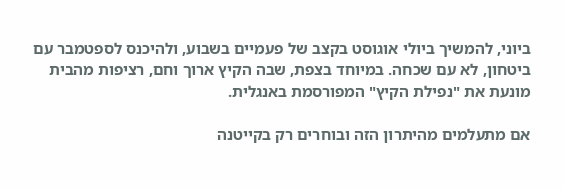ביוני, להמשיך ביולי אוגוסט בקצב של פעמיים בשבוע, ולהיכנס לספטמבר עם ביטחון, לא עם שכחה. במיוחד בצפת, שבה הקיץ ארוך וחם, רציפות מהבית מונעת את "נפילת הקיץ" המפורסמת באנגלית.

אם מתעלמים מהיתרון הזה ובוחרים רק בקייטנה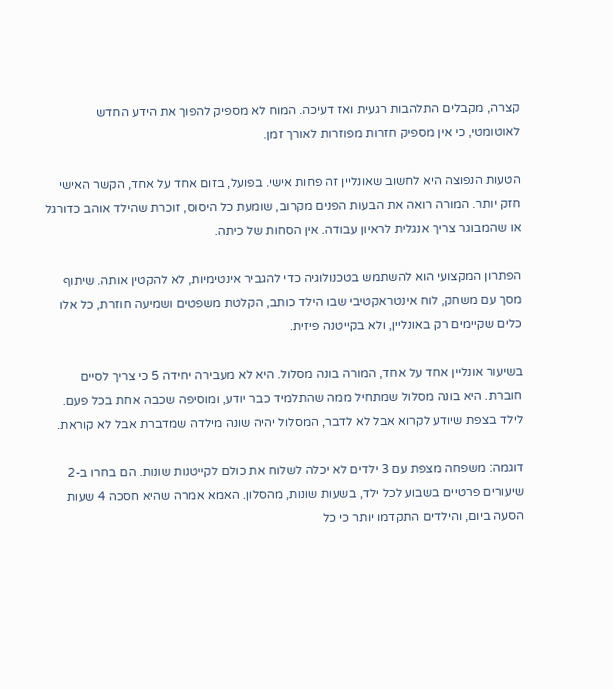קצרה, מקבלים התלהבות רגעית ואז דעיכה. המוח לא מספיק להפוך את הידע החדש לאוטומטי, כי אין מספיק חזרות מפוזרות לאורך זמן.

הטעות הנפוצה היא לחשוב שאונליין זה פחות אישי. בפועל, בזום אחד על אחד, הקשר האישי חזק יותר. המורה רואה את הבעות הפנים מקרוב, שומעת כל היסוס, זוכרת שהילד אוהב כדורגל או שהמבוגר צריך אנגלית לראיון עבודה. אין הסחות של כיתה.

הפתרון המקצועי הוא להשתמש בטכנולוגיה כדי להגביר אינטימיות, לא להקטין אותה. שיתוף מסך עם משחק, לוח אינטראקטיבי שבו הילד כותב, הקלטת משפטים ושמיעה חוזרת, כל אלו כלים שקיימים רק באונליין, ולא בקייטנה פיזית.

בשיעור אונליין אחד על אחד, המורה בונה מסלול. היא לא מעבירה יחידה 5 כי צריך לסיים חוברת. היא בונה מסלול שמתחיל ממה שהתלמיד כבר יודע, ומוסיפה שכבה אחת בכל פעם. לילד בצפת שיודע לקרוא אבל לא לדבר, המסלול יהיה שונה מילדה שמדברת אבל לא קוראת.

דוגמה: משפחה מצפת עם 3 ילדים לא יכלה לשלוח את כולם לקייטנות שונות. הם בחרו ב-2 שיעורים פרטיים בשבוע לכל ילד, בשעות שונות, מהסלון. האמא אמרה שהיא חסכה 4 שעות הסעה ביום, והילדים התקדמו יותר כי כל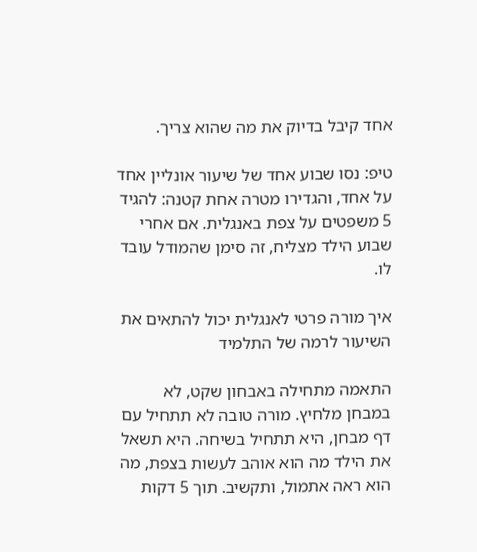אחד קיבל בדיוק את מה שהוא צריך.

טיפ: נסו שבוע אחד של שיעור אונליין אחד על אחד, והגדירו מטרה אחת קטנה: להגיד 5 משפטים על צפת באנגלית. אם אחרי שבוע הילד מצליח, זה סימן שהמודל עובד לו.

איך מורה פרטי לאנגלית יכול להתאים את השיעור לרמה של התלמיד

התאמה מתחילה באבחון שקט, לא במבחן מלחיץ. מורה טובה לא תתחיל עם דף מבחן, היא תתחיל בשיחה. היא תשאל את הילד מה הוא אוהב לעשות בצפת, מה הוא ראה אתמול, ותקשיב. תוך 5 דקות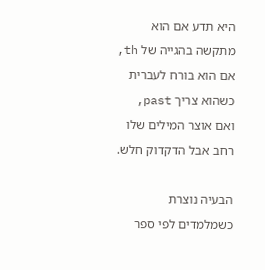היא תדע אם הוא מתקשה בהגייה של th, אם הוא בורח לעברית כשהוא צריך past, ואם אוצר המילים שלו רחב אבל הדקדוק חלש.

הבעיה נוצרת כשמלמדים לפי ספר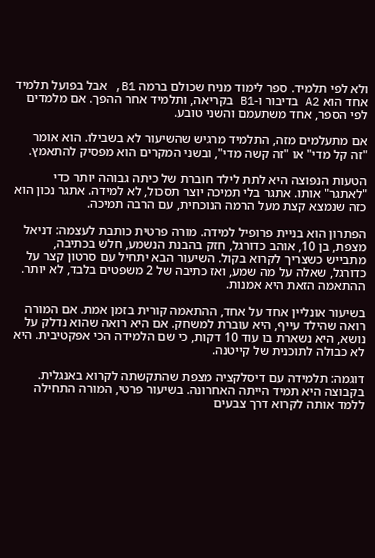ולא לפי תלמיד. ספר לימוד מניח שכולם ברמה B1, אבל בפועל תלמיד אחד הוא A2 בדיבור ו-B1 בקריאה, ותלמיד אחר ההפך. אם מלמדים לפי הספר, אחד משתעמם והשני טובע.

אם מתעלמים מזה, התלמיד מרגיש שהשיעור לא בשבילו. הוא אומר "זה קל מדי" או "זה קשה מדי", ובשני המקרים הוא מפסיק להתאמץ.

הטעות הנפוצה היא לתת לילד חוברת של כיתה גבוהה יותר כדי "לאתגר" אותו. אתגר בלי תמיכה יוצר תסכול, לא למידה. אתגר נכון הוא כזה שנמצא קצת מעל הרמה הנוכחית, עם הרבה תמיכה.

הפתרון הוא בניית פרופיל למידה. מורה פרטית כותבת לעצמה: דניאל מצפת, בן 10, אוהב כדורגל, חזק בהבנת הנשמע, חלש בכתיבה, מתבייש כשצריך לקרוא בקול. השיעור הבא יתחיל עם סרטון קצר על כדורגל, שאלה על מה שמע, ואז כתיבה של 2 משפטים בלבד, לא יותר. ההתאמה הזאת היא אמנות.

בשיעור אונליין אחד על אחד, ההתאמה קורית בזמן אמת. אם המורה רואה שהילד עייף, היא עוברת למשחק. אם היא רואה שהוא נדלק על נושא, היא נשארת בו עוד 10 דקות, כי שם הלמידה הכי אפקטיבית. היא לא כבולה לתוכנית של קייטנה.

דוגמה: תלמידה עם דיסלקציה מצפת שהתקשתה לקרוא באנגלית. בקבוצה היא תמיד הייתה האחרונה. בשיעור פרטי, המורה התחילה ללמד אותה לקרוא דרך צבעים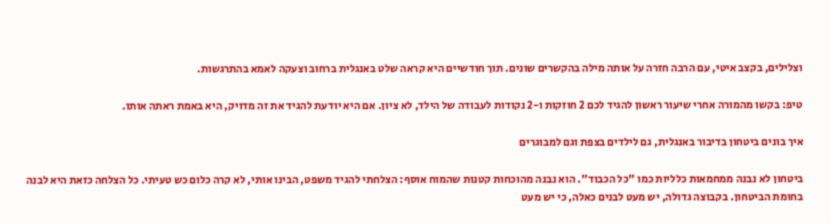וצלילים, בקצב איטי, עם הרבה חזרה על אותה מילה בהקשרים שונים. תוך חודשיים היא קראה שלט באנגלית ברחוב וצעקה לאמא בהתרגשות.

טיפ: בקשו מהמורה אחרי שיעור ראשון להגיד לכם 2 חוזקות ו-2 נקודות לעבודה של הילד, לא ציון. אם היא יודעת להגיד את זה מדויק, היא באמת ראתה אותו.

איך בונים ביטחון בדיבור באנגלית, גם לילדים בצפת וגם למבוגרים

ביטחון לא נבנה ממחמאות כלליות כמו "כל הכבוד". הוא נבנה מהוכחות קטנות שהמוח אוסף: הצלחתי להגיד משפט, הבינו אותי, לא קרה כלום כש טעיתי. כל הצלחה כזאת היא לבנה בחומת הביטחון. בקבוצה גדולה, יש מעט לבנים כאלה, כי יש מעט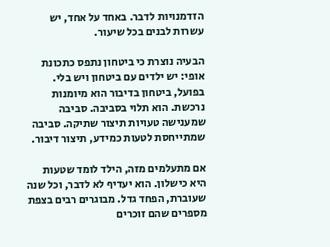הזדמנויות לדבר. באחד על אחד, יש עשרות לבנים בכל שיעור.

הבעיה נוצרת כי ביטחון נתפס כתכונת אופי: יש ילדים עם ביטחון ויש בלי. בפועל, ביטחון בדיבור הוא מיומנות נרכשת. הוא תלוי בסביבה. סביבה שמענישה טעויות תיצור שתיקה. סביבה שמתייחסת לטעות כמידע, תיצור דיבור.

אם מתעלמים מזה, הילד לומד שטעות היא כישלון. הוא יעדיף לא לדבר, וכל שנה שעוברת, הפחד גדל. מבוגרים רבים בצפת מספרים שהם זוכרים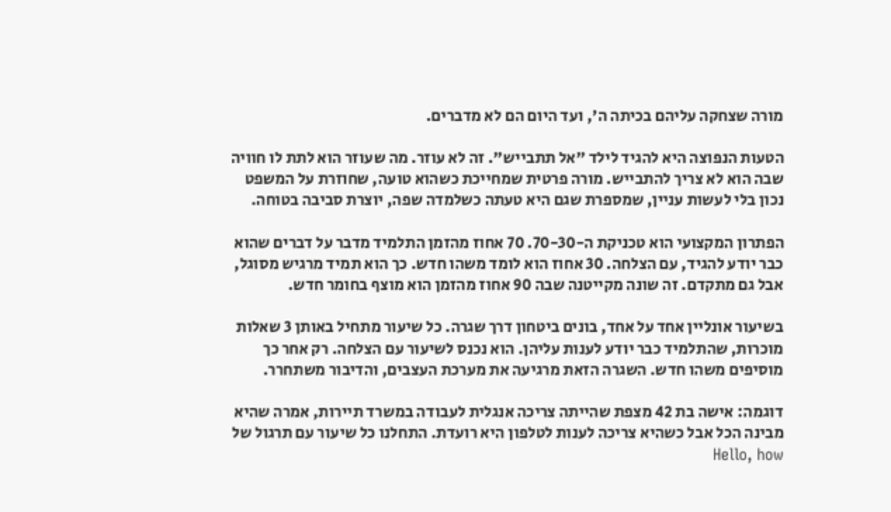מורה שצחקה עליהם בכיתה ה', ועד היום הם לא מדברים.

הטעות הנפוצה היא להגיד לילד "אל תתבייש". זה לא עוזר. מה שעוזר הוא לתת לו חוויה שבה הוא לא צריך להתבייש. מורה פרטית שמחייכת כשהוא טועה, שחוזרת על המשפט נכון בלי לעשות עניין, שמספרת שגם היא טעתה כשלמדה שפה, יוצרת סביבה בטוחה.

הפתרון המקצועי הוא טכניקת ה-70-30. 70 אחוז מהזמן התלמיד מדבר על דברים שהוא כבר יודע להגיד, עם הצלחה. 30 אחוז הוא לומד משהו חדש. כך הוא תמיד מרגיש מסוגל, אבל גם מתקדם. זה שונה מקייטנה שבה 90 אחוז מהזמן הוא מוצף בחומר חדש.

בשיעור אונליין אחד על אחד, בונים ביטחון דרך שגרה. כל שיעור מתחיל באותן 3 שאלות מוכרות, שהתלמיד כבר יודע לענות עליהן. הוא נכנס לשיעור עם הצלחה. רק אחר כך מוסיפים משהו חדש. השגרה הזאת מרגיעה את מערכת העצבים, והדיבור משתחרר.

דוגמה: אישה בת 42 מצפת שהייתה צריכה אנגלית לעבודה במשרד תיירות, אמרה שהיא מבינה הכל אבל כשהיא צריכה לענות לטלפון היא רועדת. התחלנו כל שיעור עם תרגול של Hello, how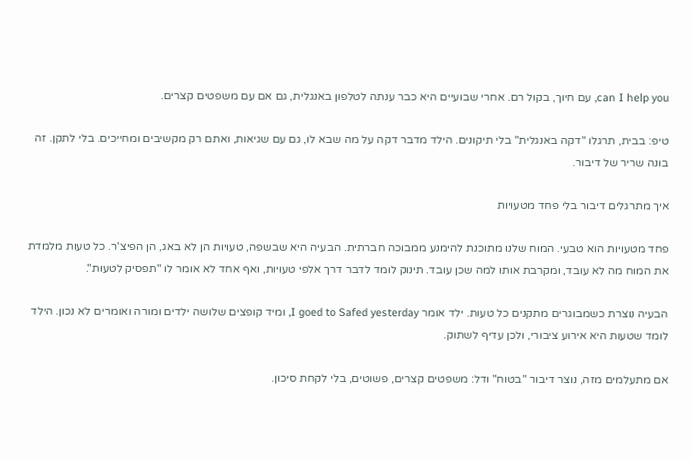can I help you, עם חיוך, בקול רם. אחרי שבועיים היא כבר ענתה לטלפון באנגלית, גם אם עם משפטים קצרים.

טיפ: בבית, תרגלו "דקה באנגלית" בלי תיקונים. הילד מדבר דקה על מה שבא לו, גם עם שגיאות, ואתם רק מקשיבים ומחייכים. בלי לתקן. זה בונה שריר של דיבור.

איך מתרגלים דיבור בלי פחד מטעויות

פחד מטעויות הוא טבעי. המוח שלנו מתוכנת להימנע ממבוכה חברתית. הבעיה היא שבשפה, טעויות הן לא באג, הן הפיצ'ר. כל טעות מלמדת את המוח מה לא עובד, ומקרבת אותו למה שכן עובד. תינוק לומד לדבר דרך אלפי טעויות, ואף אחד לא אומר לו "תפסיק לטעות".

הבעיה נוצרת כשמבוגרים מתקנים כל טעות. ילד אומר I goed to Safed yesterday, ומיד קופצים שלושה ילדים ומורה ואומרים לא נכון. הילד לומד שטעות היא אירוע ציבורי, ולכן עדיף לשתוק.

אם מתעלמים מזה, נוצר דיבור "בטוח" ודל: משפטים קצרים, פשוטים, בלי לקחת סיכון.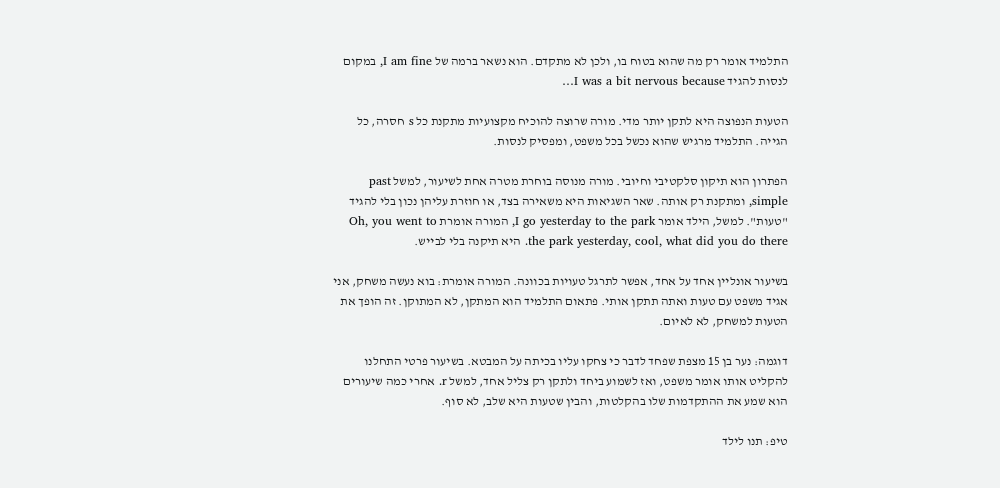התלמיד אומר רק מה שהוא בטוח בו, ולכן לא מתקדם. הוא נשאר ברמה של I am fine, במקום לנסות להגיד I was a bit nervous because…

הטעות הנפוצה היא לתקן יותר מדי. מורה שרוצה להוכיח מקצועיות מתקנת כל s חסרה, כל הגייה. התלמיד מרגיש שהוא נכשל בכל משפט, ומפסיק לנסות.

הפתרון הוא תיקון סלקטיבי וחיובי. מורה מנוסה בוחרת מטרה אחת לשיעור, למשל past simple, ומתקנת רק אותה. שאר השגיאות היא משאירה בצד, או חוזרת עליהן נכון בלי להגיד "טעות". למשל, הילד אומר I go yesterday to the park, המורה אומרת Oh, you went to the park yesterday, cool, what did you do there. היא תיקנה בלי לבייש.

בשיעור אונליין אחד על אחד, אפשר לתרגל טעויות בכוונה. המורה אומרת: בוא נעשה משחק, אני אגיד משפט עם טעות ואתה תתקן אותי. פתאום התלמיד הוא המתקן, לא המתוקן. זה הופך את הטעות למשחק, לא לאיום.

דוגמה: נער בן 15 מצפת שפחד לדבר כי צחקו עליו בכיתה על המבטא. בשיעור פרטי התחלנו להקליט אותו אומר משפט, ואז לשמוע ביחד ולתקן רק צליל אחד, למשל r. אחרי כמה שיעורים הוא שמע את ההתקדמות שלו בהקלטות, והבין שטעות היא שלב, לא סוף.

טיפ: תנו לילד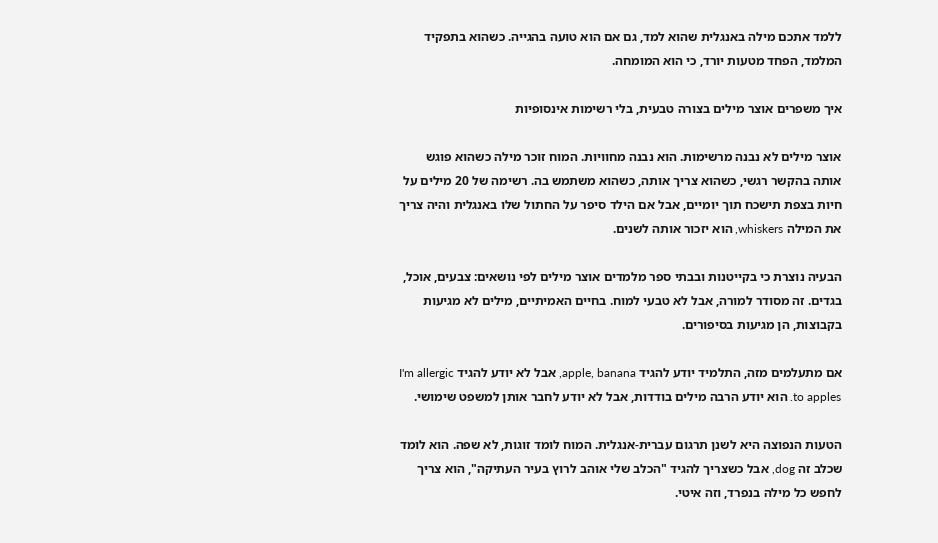ללמד אתכם מילה באנגלית שהוא למד, גם אם הוא טועה בהגייה. כשהוא בתפקיד המלמד, הפחד מטעות יורד, כי הוא המומחה.

איך משפרים אוצר מילים בצורה טבעית, בלי רשימות אינסופיות

אוצר מילים לא נבנה מרשימות. הוא נבנה מחוויות. המוח זוכר מילה כשהוא פוגש אותה בהקשר רגשי, כשהוא צריך אותה, כשהוא משתמש בה. רשימה של 20 מילים על חיות בצפת תישכח תוך יומיים, אבל אם הילד סיפר על החתול שלו באנגלית והיה צריך את המילה whiskers, הוא יזכור אותה לשנים.

הבעיה נוצרת כי בקייטנות ובבתי ספר מלמדים אוצר מילים לפי נושאים: צבעים, אוכל, בגדים. זה מסודר למורה, אבל לא טבעי למוח. בחיים האמיתיים, מילים לא מגיעות בקבוצות, הן מגיעות בסיפורים.

אם מתעלמים מזה, התלמיד יודע להגיד apple, banana, אבל לא יודע להגיד I'm allergic to apples. הוא יודע הרבה מילים בודדות, אבל לא יודע לחבר אותן למשפט שימושי.

הטעות הנפוצה היא לשנן תרגום עברית-אנגלית. המוח לומד זוגות, לא שפה. הוא לומד שכלב זה dog, אבל כשצריך להגיד "הכלב שלי אוהב לרוץ בעיר העתיקה", הוא צריך לחפש כל מילה בנפרד, וזה איטי.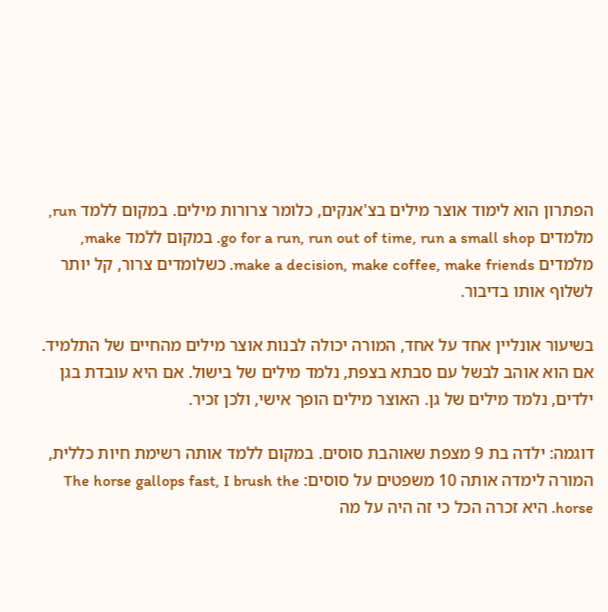הפתרון הוא לימוד אוצר מילים בצ'אנקים, כלומר צרורות מילים. במקום ללמד run, מלמדים go for a run, run out of time, run a small shop. במקום ללמד make, מלמדים make a decision, make coffee, make friends. כשלומדים צרור, קל יותר לשלוף אותו בדיבור.

בשיעור אונליין אחד על אחד, המורה יכולה לבנות אוצר מילים מהחיים של התלמיד. אם הוא אוהב לבשל עם סבתא בצפת, נלמד מילים של בישול. אם היא עובדת בגן ילדים, נלמד מילים של גן. האוצר מילים הופך אישי, ולכן זכיר.

דוגמה: ילדה בת 9 מצפת שאוהבת סוסים. במקום ללמד אותה רשימת חיות כללית, המורה לימדה אותה 10 משפטים על סוסים: The horse gallops fast, I brush the horse. היא זכרה הכל כי זה היה על מה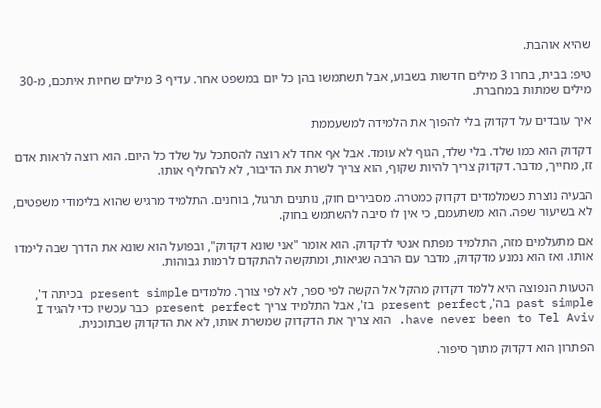שהיא אוהבת.

טיפ: בבית, בחרו 3 מילים חדשות בשבוע, אבל תשתמשו בהן כל יום במשפט אחר. עדיף 3 מילים שחיות איתכם, מ-30 מילים שמתות במחברת.

איך עובדים על דקדוק בלי להפוך את הלמידה למשעממת

דקדוק הוא כמו שלד. בלי שלד, הגוף לא עומד. אבל אף אחד לא רוצה להסתכל על שלד כל היום. הוא רוצה לראות אדם זז, מחייך, מדבר. דקדוק צריך להיות שקוף, הוא צריך לשרת את הדיבור, לא להחליף אותו.

הבעיה נוצרת כשמלמדים דקדוק כמטרה. מסבירים חוק, נותנים תרגול, בוחנים. התלמיד מרגיש שהוא בלימודי משפטים, לא בשיעור שפה. הוא משתעמם, כי אין לו סיבה להשתמש בחוק.

אם מתעלמים מזה, התלמיד מפתח אנטי לדקדוק. הוא אומר "אני שונא דקדוק", ובפועל הוא שונא את הדרך שבה לימדו אותו. ואז הוא נמנע מדקדוק, מדבר עם הרבה שגיאות, ומתקשה להתקדם לרמות גבוהות.

הטעות הנפוצה היא ללמד דקדוק מהקל אל הקשה לפי ספר, לא לפי צורך. מלמדים present simple בכיתה ד', past simple בה', present perfect בז', אבל התלמיד צריך present perfect כבר עכשיו כדי להגיד I have never been to Tel Aviv. הוא צריך את הדקדוק שמשרת אותו, לא את הדקדוק שבתוכנית.

הפתרון הוא דקדוק מתוך סיפור.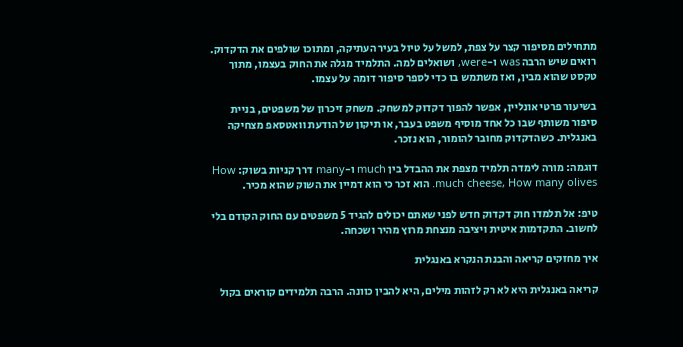מתחילים מסיפור קצר על צפת, למשל על טיול בעיר העתיקה, ומתוכו שולפים את הדקדוק. רואים שיש הרבה was ו-were, ושואלים למה. התלמיד מגלה את החוק בעצמו, מתוך טקסט שהוא מבין, ואז משתמש בו כדי לספר סיפור דומה על עצמו.

בשיעור פרטי אונליין, אפשר להפוך דקדוק למשחק. משחק זיכרון של משפטים, בניית סיפור משותף שבו כל אחד מוסיף משפט בעבר, או תיקון של הודעת וואטסאפ מצחיקה באנגלית. כשהדקדוק מחובר להומור, הוא נזכר.

דוגמה: מורה לימדה תלמיד מצפת את ההבדל בין much ו-many דרך קניות בשוק: How much cheese, How many olives. הוא זכר כי הוא דמיין את השוק שהוא מכיר.

טיפ: אל תלמדו חוק דקדוק חדש לפני שאתם יכולים להגיד 5 משפטים עם החוק הקודם בלי לחשוב. התקדמות איטית ויציבה מנצחת מרוץ מהיר ושכחה.

איך מחזקים קריאה והבנת הנקרא באנגלית

קריאה באנגלית היא לא רק לזהות מילים, היא להבין כוונה. הרבה תלמידים קוראים בקול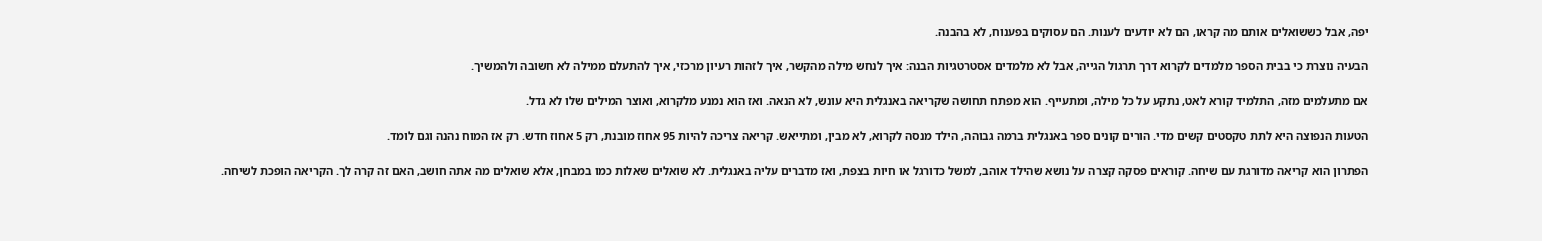יפה, אבל כששואלים אותם מה קראו, הם לא יודעים לענות. הם עסוקים בפענוח, לא בהבנה.

הבעיה נוצרת כי בבית הספר מלמדים לקרוא דרך תרגול הגייה, אבל לא מלמדים אסטרטגיות הבנה: איך לנחש מילה מהקשר, איך לזהות רעיון מרכזי, איך להתעלם ממילה לא חשובה ולהמשיך.

אם מתעלמים מזה, התלמיד קורא לאט, נתקע על כל מילה, ומתעייף. הוא מפתח תחושה שקריאה באנגלית היא עונש, לא הנאה. ואז הוא נמנע מלקרוא, ואוצר המילים שלו לא גדל.

הטעות הנפוצה היא לתת טקסטים קשים מדי. הורים קונים ספר באנגלית ברמה גבוהה, הילד מנסה לקרוא, לא מבין, ומתייאש. קריאה צריכה להיות 95 אחוז מובנת, רק 5 אחוז חדש. רק אז המוח נהנה וגם לומד.

הפתרון הוא קריאה מדורגת עם שיחה. קוראים פסקה קצרה על נושא שהילד אוהב, למשל כדורגל או חיות בצפת, ואז מדברים עליה באנגלית. לא שואלים שאלות כמו במבחן, אלא שואלים מה אתה חושב, האם זה קרה לך. הקריאה הופכת לשיחה.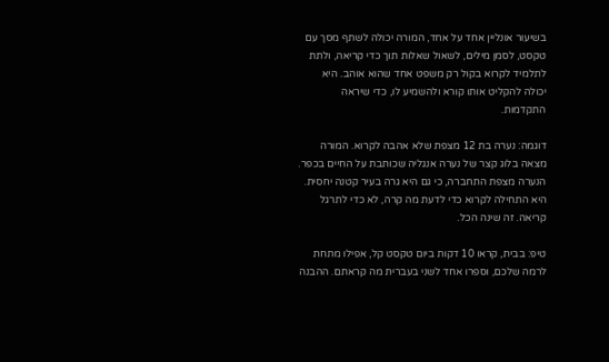בשיעור אונליין אחד על אחד, המורה יכולה לשתף מסך עם טקסט, לסמן מילים, לשאול שאלות תוך כדי קריאה, ולתת לתלמיד לקרוא בקול רק משפט אחד שהוא אוהב. היא יכולה להקליט אותו קורא ולהשמיע לו, כדי שיראה התקדמות.

דוגמה: נערה בת 12 מצפת שלא אהבה לקרוא. המורה מצאה בלוג קצר של נערה אנגליה שכותבת על החיים בכפר. הנערה מצפת התחברה, כי גם היא גרה בעיר קטנה יחסית. היא התחילה לקרוא כדי לדעת מה קרה, לא כדי לתרגל קריאה. זה שינה הכל.

טיפ: בבית, קראו 10 דקות ביום טקסט קל, אפילו מתחת לרמה שלכם, וספרו אחד לשני בעברית מה קראתם. ההבנה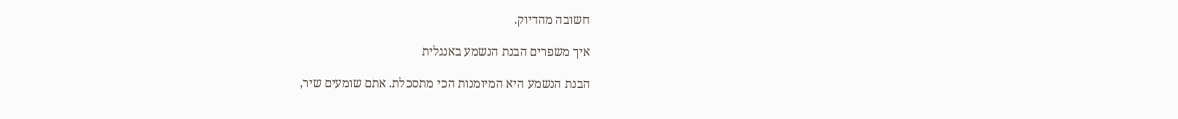חשובה מהדיוק.

איך משפרים הבנת הנשמע באנגלית

הבנת הנשמע היא המיומנות הכי מתסכלת. אתם שומעים שיר,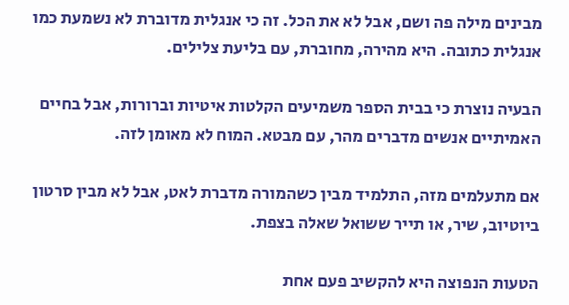מבינים מילה פה ושם, אבל לא את הכל. זה כי אנגלית מדוברת לא נשמעת כמו אנגלית כתובה. היא מהירה, מחוברת, עם בליעת צלילים.

הבעיה נוצרת כי בבית הספר משמיעים הקלטות איטיות וברורות, אבל בחיים האמיתיים אנשים מדברים מהר, עם מבטא. המוח לא מאומן לזה.

אם מתעלמים מזה, התלמיד מבין כשהמורה מדברת לאט, אבל לא מבין סרטון ביוטיוב, שיר, או תייר ששואל שאלה בצפת.

הטעות הנפוצה היא להקשיב פעם אחת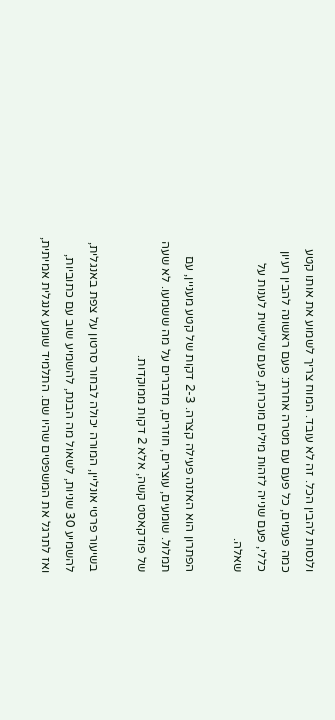ולנסות להבין הכל. זה לא עובד. המוח צריך לשמוע את אותו קטע כמה פעמים, כל פעם עם מטרה אחרת: פעם ראשונה להבין רעיון כללי, פעם שנייה לזהות מילים מוכרות, פעם שלישית לענות על שאלה.

הפתרון הוא האזנה פעילה קצרה. 2-3 דקות של קטע מעניין, עם תמלול. שומעים, עוצרים, חוזרים, מדברים על מה ששמעו. לא שעה של פודקאסט קשה, אלא 2 דקות ממוקדות.

בשיעור פרטי אונליין, המורה יכולה לבחור סרטון על צפת באנגלית, להשמיע 30 שניות, לשאול מה הבנת, להשמיע שוב עם כתוביות, ואז לתרגל את המשפטים שהיו שם. התלמיד שומע אנגלית אמיתית,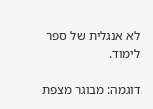לא אנגלית של ספר לימוד.

דוגמה: מבוגר מצפת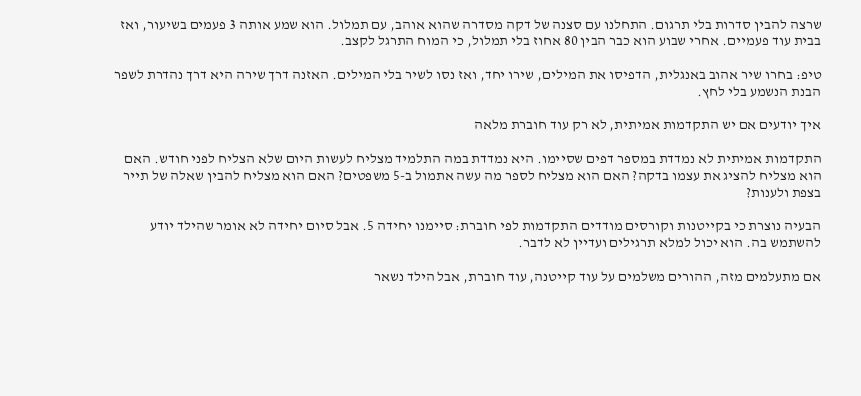שרצה להבין סדרות בלי תרגום. התחלנו עם סצנה של דקה מסדרה שהוא אוהב, עם תמלול. הוא שמע אותה 3 פעמים בשיעור, ואז בבית עוד פעמיים. אחרי שבוע הוא כבר הבין 80 אחוז בלי תמלול, כי המוח התרגל לקצב.

טיפ: בחרו שיר אהוב באנגלית, הדפיסו את המילים, שירו יחד, ואז נסו לשיר בלי המילים. האזנה דרך שירה היא דרך נהדרת לשפר הבנת הנשמע בלי לחץ.

איך יודעים אם יש התקדמות אמיתית, לא רק עוד חוברת מלאה

התקדמות אמיתית לא נמדדת במספר דפים שסיימו. היא נמדדת במה התלמיד מצליח לעשות היום שלא הצליח לפני חודש. האם הוא מצליח להציג את עצמו בדקה? האם הוא מצליח לספר מה עשה אתמול ב-5 משפטים? האם הוא מצליח להבין שאלה של תייר בצפת ולענות?

הבעיה נוצרת כי בקייטנות וקורסים מודדים התקדמות לפי חוברת: סיימנו יחידה 5. אבל סיום יחידה לא אומר שהילד יודע להשתמש בה. הוא יכול למלא תרגילים ועדיין לא לדבר.

אם מתעלמים מזה, ההורים משלמים על עוד קייטנה, עוד חוברת, אבל הילד נשאר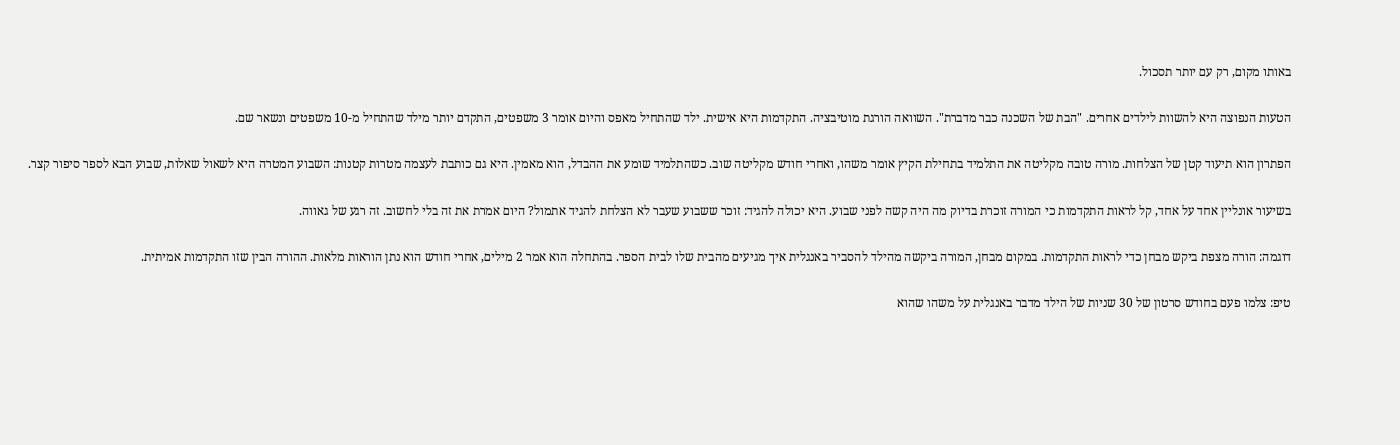באותו מקום, רק עם יותר תסכול.

הטעות הנפוצה היא להשוות לילדים אחרים. "הבת של השכנה כבר מדברת". השוואה הורגת מוטיבציה. התקדמות היא אישית. ילד שהתחיל מאפס והיום אומר 3 משפטים, התקדם יותר מילד שהתחיל מ-10 משפטים ונשאר שם.

הפתרון הוא תיעוד קטן של הצלחות. מורה טובה מקליטה את התלמיד בתחילת הקיץ אומר משהו, ואחרי חודש מקליטה שוב. כשהתלמיד שומע את ההבדל, הוא מאמין. היא גם כותבת לעצמה מטרות קטנות: השבוע המטרה היא לשאול שאלות, שבוע הבא לספר סיפור קצר.

בשיעור אונליין אחד על אחד, קל לראות התקדמות כי המורה זוכרת בדיוק מה היה קשה לפני שבוע. היא יכולה להגיד: זוכר ששבוע שעבר לא הצלחת להגיד אתמול? היום אמרת את זה בלי לחשוב. זה רגע של גאווה.

דוגמה: הורה מצפת ביקש מבחן כדי לראות התקדמות. במקום מבחן, המורה ביקשה מהילד להסביר באנגלית איך מגיעים מהבית שלו לבית הספר. בהתחלה הוא אמר 2 מילים, אחרי חודש הוא נתן הוראות מלאות. ההורה הבין שזו התקדמות אמיתית.

טיפ: צלמו פעם בחודש סרטון של 30 שניות של הילד מדבר באנגלית על משהו שהוא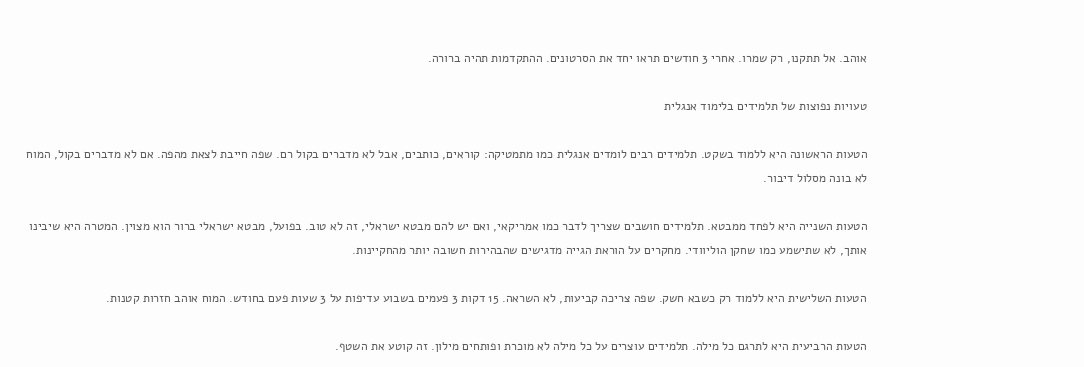אוהב. אל תתקנו, רק שמרו. אחרי 3 חודשים תראו יחד את הסרטונים. ההתקדמות תהיה ברורה.

טעויות נפוצות של תלמידים בלימוד אנגלית

הטעות הראשונה היא ללמוד בשקט. תלמידים רבים לומדים אנגלית כמו מתמטיקה: קוראים, כותבים, אבל לא מדברים בקול רם. שפה חייבת לצאת מהפה. אם לא מדברים בקול, המוח לא בונה מסלול דיבור.

הטעות השנייה היא לפחד ממבטא. תלמידים חושבים שצריך לדבר כמו אמריקאי, ואם יש להם מבטא ישראלי, זה לא טוב. בפועל, מבטא ישראלי ברור הוא מצוין. המטרה היא שיבינו אותך, לא שתישמע כמו שחקן הוליוודי. מחקרים על הוראת הגייה מדגישים שהבהירות חשובה יותר מהחקיינות.

הטעות השלישית היא ללמוד רק כשבא חשק. שפה צריכה קביעות, לא השראה. 15 דקות 3 פעמים בשבוע עדיפות על 3 שעות פעם בחודש. המוח אוהב חזרות קטנות.

הטעות הרביעית היא לתרגם כל מילה. תלמידים עוצרים על כל מילה לא מוכרת ופותחים מילון. זה קוטע את השטף.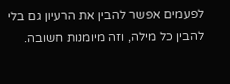לפעמים אפשר להבין את הרעיון גם בלי להבין כל מילה, וזה מיומנות חשובה.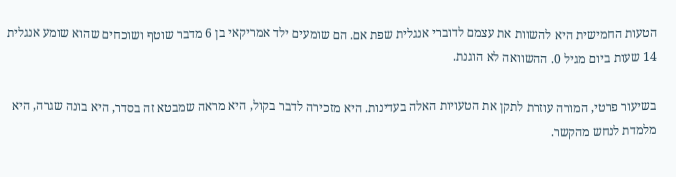הטעות החמישית היא להשוות את עצמם לדוברי אנגלית שפת אם. הם שומעים ילד אמריקאי בן 6 מדבר שוטף ושוכחים שהוא שומע אנגלית 14 שעות ביום מגיל 0. ההשוואה לא הוגנת.

בשיעור פרטי, המורה עוזרת לתקן את הטעויות האלה בעדינות. היא מזכירה לדבר בקול, היא מראה שמבטא זה בסדר, היא בונה שגרה, היא מלמדת לנחש מהקשר.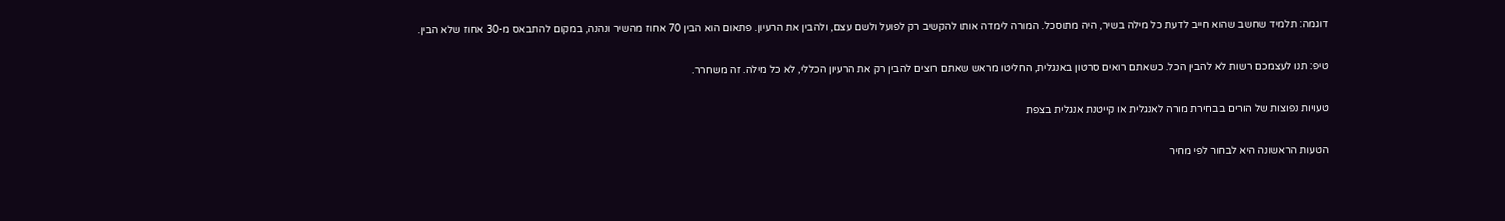דוגמה: תלמיד שחשב שהוא חייב לדעת כל מילה בשיר, היה מתוסכל. המורה לימדה אותו להקשיב רק לפועל ולשם עצם, ולהבין את הרעיון. פתאום הוא הבין 70 אחוז מהשיר ונהנה, במקום להתבאס מ-30 אחוז שלא הבין.

טיפ: תנו לעצמכם רשות לא להבין הכל. כשאתם רואים סרטון באנגלית, החליטו מראש שאתם רוצים להבין רק את הרעיון הכללי, לא כל מילה. זה משחרר.

טעויות נפוצות של הורים בבחירת מורה לאנגלית או קייטנת אנגלית בצפת

הטעות הראשונה היא לבחור לפי מחיר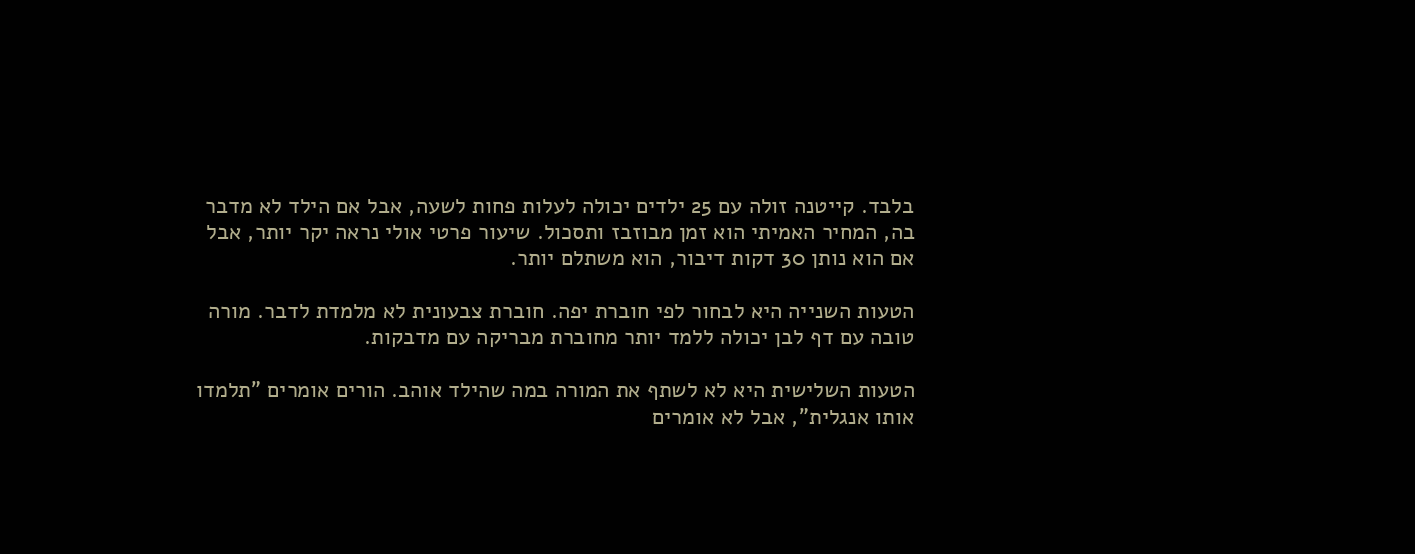בלבד. קייטנה זולה עם 25 ילדים יכולה לעלות פחות לשעה, אבל אם הילד לא מדבר בה, המחיר האמיתי הוא זמן מבוזבז ותסכול. שיעור פרטי אולי נראה יקר יותר, אבל אם הוא נותן 30 דקות דיבור, הוא משתלם יותר.

הטעות השנייה היא לבחור לפי חוברת יפה. חוברת צבעונית לא מלמדת לדבר. מורה טובה עם דף לבן יכולה ללמד יותר מחוברת מבריקה עם מדבקות.

הטעות השלישית היא לא לשתף את המורה במה שהילד אוהב. הורים אומרים "תלמדו אותו אנגלית", אבל לא אומרים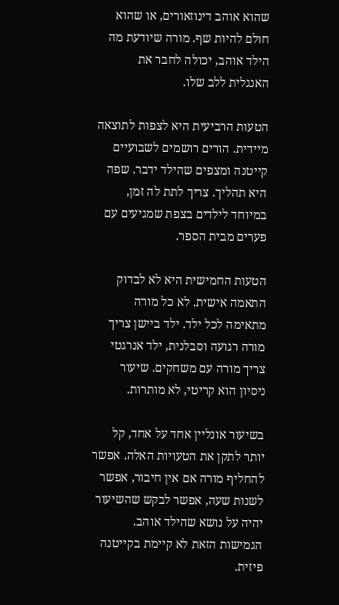שהוא אוהב דינוזאורים, או שהוא חולם להיות שף. מורה שיודעת מה הילד אוהב, יכולה לחבר את האנגלית ללב שלו.

הטעות הרביעית היא לצפות לתוצאה מיידית. הורים רושמים לשבועיים קייטנה ומצפים שהילד ידבר. שפה היא תהליך. צריך לתת לה זמן, במיוחד לילדים בצפת שמגיעים עם פערים מבית הספר.

הטעות החמישית היא לא לבדוק התאמה אישית. לא כל מורה מתאימה לכל ילד. ילד ביישן צריך מורה רגועה וסבלנית, ילד אנרגטי צריך מורה עם משחקים. שיעור ניסיון הוא קריטי, לא מותרות.

בשיעור אונליין אחד על אחד, קל יותר לתקן את הטעויות האלה. אפשר להחליף מורה אם אין חיבור, אפשר לשנות שעה, אפשר לבקש שהשיעור יהיה על נושא שהילד אוהב. הגמישות הזאת לא קיימת בקייטנה פיזית.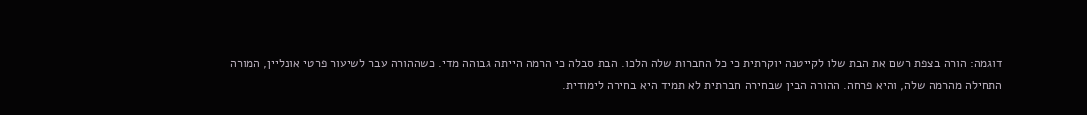דוגמה: הורה בצפת רשם את הבת שלו לקייטנה יוקרתית כי כל החברות שלה הלכו. הבת סבלה כי הרמה הייתה גבוהה מדי. כשההורה עבר לשיעור פרטי אונליין, המורה התחילה מהרמה שלה, והיא פרחה. ההורה הבין שבחירה חברתית לא תמיד היא בחירה לימודית.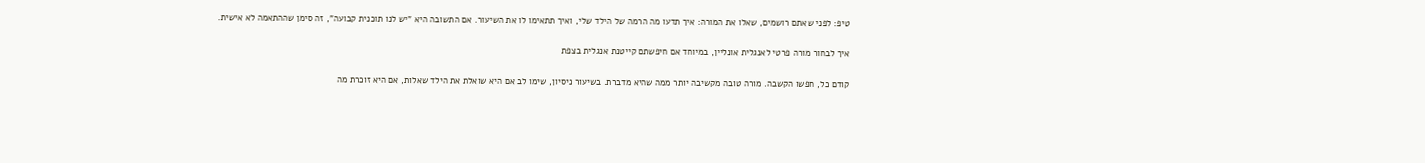טיפ: לפני שאתם רושמים, שאלו את המורה: איך תדעו מה הרמה של הילד שלי, ואיך תתאימו לו את השיעור. אם התשובה היא "יש לנו תוכנית קבועה", זה סימן שההתאמה לא אישית.

איך לבחור מורה פרטי לאנגלית אונליין, במיוחד אם חיפשתם קייטנת אנגלית בצפת

קודם כל, חפשו הקשבה. מורה טובה מקשיבה יותר ממה שהיא מדברת. בשיעור ניסיון, שימו לב אם היא שואלת את הילד שאלות, אם היא זוכרת מה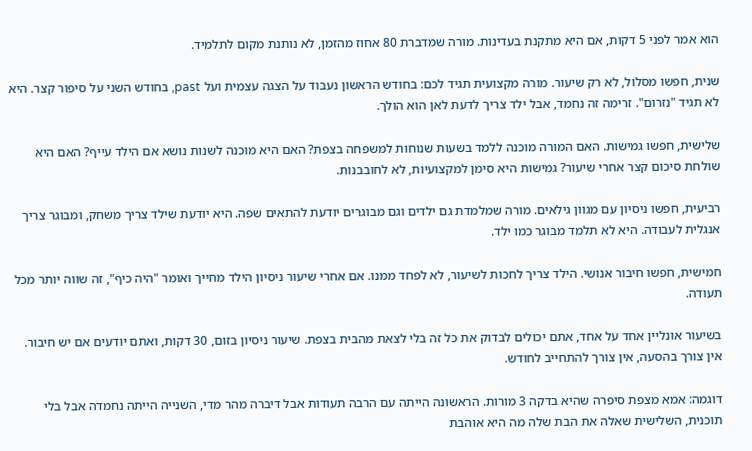הוא אמר לפני 5 דקות, אם היא מתקנת בעדינות. מורה שמדברת 80 אחוז מהזמן, לא נותנת מקום לתלמיד.

שנית, חפשו מסלול, לא רק שיעור. מורה מקצועית תגיד לכם: בחודש הראשון נעבוד על הצגה עצמית ועל past, בחודש השני על סיפור קצר. היא לא תגיד "נזרום". זרימה זה נחמד, אבל ילד צריך לדעת לאן הוא הולך.

שלישית, חפשו גמישות. האם המורה מוכנה ללמד בשעות שנוחות למשפחה בצפת? האם היא מוכנה לשנות נושא אם הילד עייף? האם היא שולחת סיכום קצר אחרי שיעור? גמישות היא סימן למקצועיות, לא לחובבנות.

רביעית, חפשו ניסיון עם מגוון גילאים. מורה שמלמדת גם ילדים וגם מבוגרים יודעת להתאים שפה. היא יודעת שילד צריך משחק, ומבוגר צריך אנגלית לעבודה. היא לא תלמד מבוגר כמו ילד.

חמישית, חפשו חיבור אנושי. הילד צריך לחכות לשיעור, לא לפחד ממנו. אם אחרי שיעור ניסיון הילד מחייך ואומר "היה כיף", זה שווה יותר מכל תעודה.

בשיעור אונליין אחד על אחד, אתם יכולים לבדוק את כל זה בלי לצאת מהבית בצפת. שיעור ניסיון בזום, 30 דקות, ואתם יודעים אם יש חיבור. אין צורך בהסעה, אין צורך להתחייב לחודש.

דוגמה: אמא מצפת סיפרה שהיא בדקה 3 מורות. הראשונה הייתה עם הרבה תעודות אבל דיברה מהר מדי, השנייה הייתה נחמדה אבל בלי תוכנית, השלישית שאלה את הבת שלה מה היא אוהבת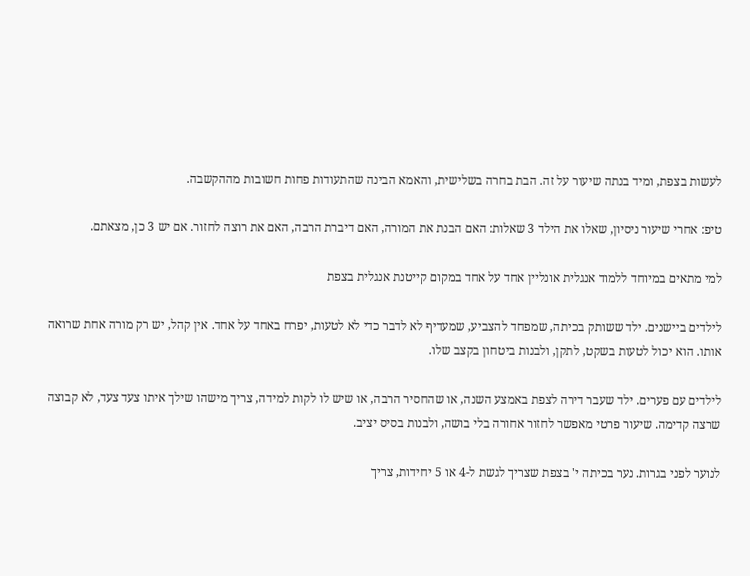לעשות בצפת, ומיד בנתה שיעור על זה. הבת בחרה בשלישית, והאמא הבינה שהתעודות פחות חשובות מההקשבה.

טיפ: אחרי שיעור ניסיון, שאלו את הילד 3 שאלות: האם הבנת את המורה, האם דיברת הרבה, האם את רוצה לחזור. אם יש 3 כן, מצאתם.

למי מתאים במיוחד ללמוד אנגלית אונליין אחד על אחד במקום קייטנת אנגלית בצפת

לילדים ביישנים. ילד ששותק בכיתה, שמפחד להצביע, שמעדיף לא לדבר כדי לא לטעות, יפרח באחד על אחד. אין קהל, יש רק מורה אחת שרואה אותו. הוא יכול לטעות בשקט, לתקן, ולבנות ביטחון בקצב שלו.

לילדים עם פערים. ילד שעבר דירה לצפת באמצע השנה, או שהחסיר הרבה, או שיש לו לקות למידה, צריך מישהו שילך איתו צעד צעד, לא קבוצה שרצה קדימה. שיעור פרטי מאפשר לחזור אחורה בלי בושה, ולבנות בסיס יציב.

לנוער לפני בגרות. נער בכיתה י' בצפת שצריך לגשת ל-4 או 5 יחידות, צריך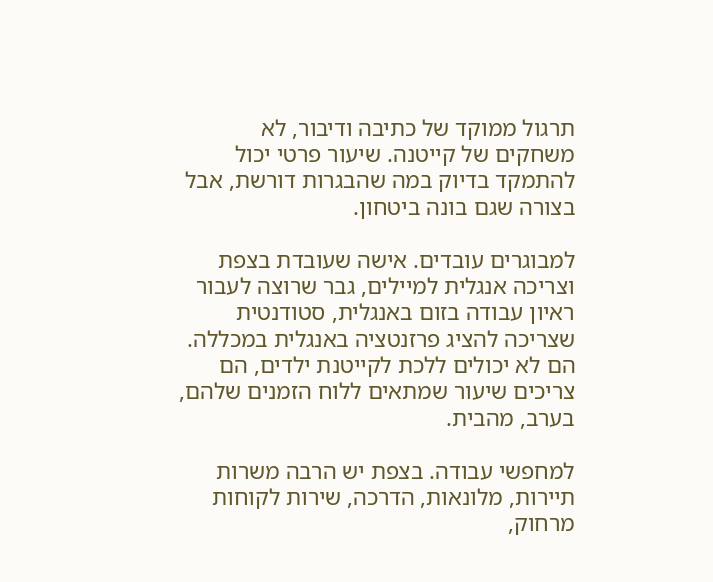תרגול ממוקד של כתיבה ודיבור, לא משחקים של קייטנה. שיעור פרטי יכול להתמקד בדיוק במה שהבגרות דורשת, אבל בצורה שגם בונה ביטחון.

למבוגרים עובדים. אישה שעובדת בצפת וצריכה אנגלית למיילים, גבר שרוצה לעבור ראיון עבודה בזום באנגלית, סטודנטית שצריכה להציג פרזנטציה באנגלית במכללה. הם לא יכולים ללכת לקייטנת ילדים, הם צריכים שיעור שמתאים ללוח הזמנים שלהם, בערב, מהבית.

למחפשי עבודה. בצפת יש הרבה משרות תיירות, מלונאות, הדרכה, שירות לקוחות מרחוק,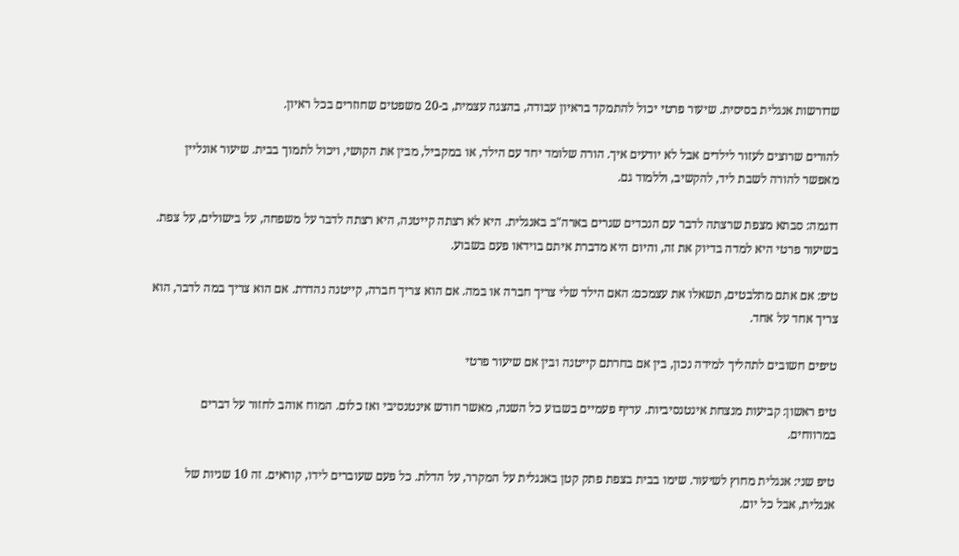שדורשות אנגלית בסיסית. שיעור פרטי יכול להתמקד בראיון עבודה, בהצגה עצמית, ב-20 משפטים שחוזרים בכל ראיון.

להורים שרוצים לעזור לילדים אבל לא יודעים איך. הורה שלומד יחד עם הילד, או במקביל, מבין את הקושי, ויכול לתמוך בבית. שיעור אונליין מאפשר להורה לשבת ליד, להקשיב, וללמוד גם.

דוגמה: סבתא מצפת שרצתה לדבר עם הנכדים שגרים בארה"ב באנגלית. היא לא רצתה קייטנה, היא רצתה לדבר על משפחה, על בישולים, על צפת. בשיעור פרטי היא למדה בדיוק את זה, והיום היא מדברת איתם בוידאו פעם בשבוע.

טיפ: אם אתם מתלבטים, תשאלו את עצמכם: האם הילד שלי צריך חברה או במה. אם הוא צריך חברה, קייטנה נהדרת. אם הוא צריך במה לדבר, הוא צריך אחד על אחד.

טיפים חשובים לתהליך למידה נכון, בין אם בחרתם קייטנה ובין אם שיעור פרטי

טיפ ראשון: קביעות מנצחת אינטנסיביות. עדיף פעמיים בשבוע כל השנה, מאשר חודש אינטנסיבי ואז כלום. המוח אוהב לחזור על דברים במרווחים.

טיפ שני: אנגלית מחוץ לשיעור. שימו בבית בצפת פתק קטן באנגלית על המקרר, על הדלת. כל פעם שעוברים לידו, קוראים. זה 10 שניות של אנגלית, אבל כל יום.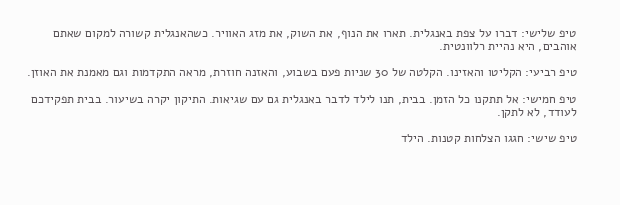טיפ שלישי: דברו על צפת באנגלית. תארו את הנוף, את השוק, את מזג האוויר. כשהאנגלית קשורה למקום שאתם אוהבים, היא נהיית רלוונטית.

טיפ רביעי: הקליטו והאזינו. הקלטה של 30 שניות פעם בשבוע, והאזנה חוזרת, מראה התקדמות וגם מאמנת את האוזן.

טיפ חמישי: אל תתקנו כל הזמן. בבית, תנו לילד לדבר באנגלית גם עם שגיאות. התיקון יקרה בשיעור. בבית תפקידכם לעודד, לא לתקן.

טיפ שישי: חגגו הצלחות קטנות. הילד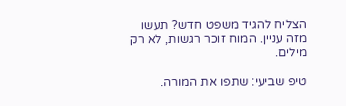הצליח להגיד משפט חדש? תעשו מזה עניין. המוח זוכר רגשות, לא רק מילים.

טיפ שביעי: שתפו את המורה.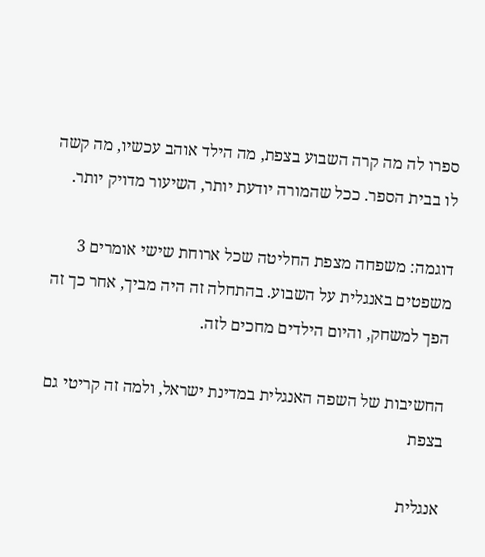ספרו לה מה קרה השבוע בצפת, מה הילד אוהב עכשיו, מה קשה לו בבית הספר. ככל שהמורה יודעת יותר, השיעור מדויק יותר.

דוגמה: משפחה מצפת החליטה שכל ארוחת שישי אומרים 3 משפטים באנגלית על השבוע. בהתחלה זה היה מביך, אחר כך זה הפך למשחק, והיום הילדים מחכים לזה.

החשיבות של השפה האנגלית במדינת ישראל, ולמה זה קריטי גם בצפת

אנגלית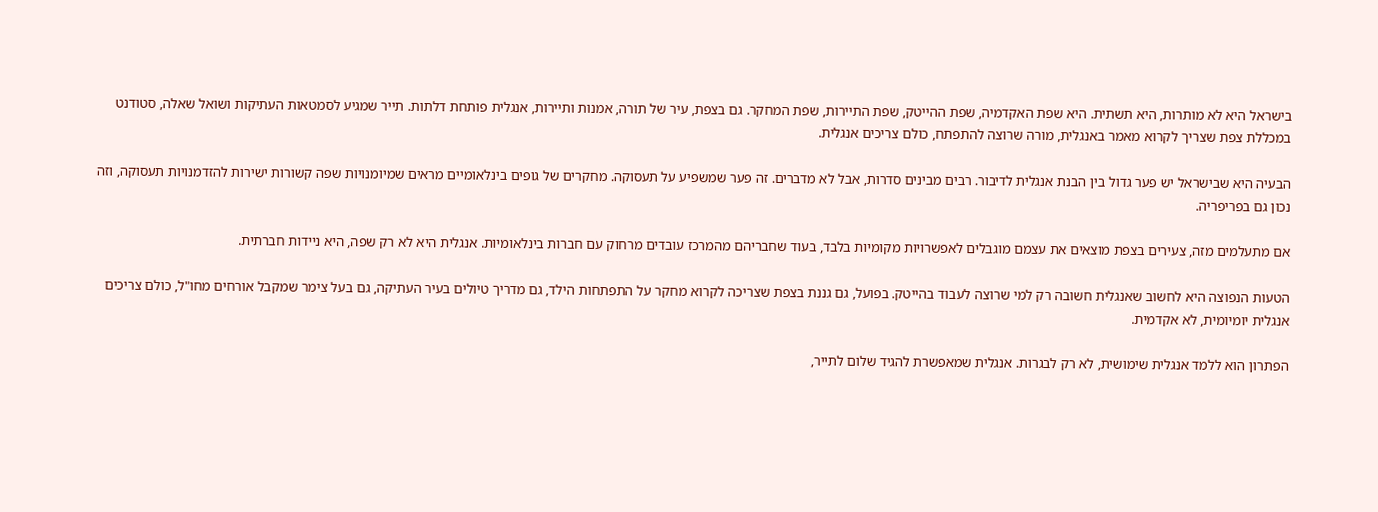בישראל היא לא מותרות, היא תשתית. היא שפת האקדמיה, שפת ההייטק, שפת התיירות, שפת המחקר. גם בצפת, עיר של תורה, אמנות ותיירות, אנגלית פותחת דלתות. תייר שמגיע לסמטאות העתיקות ושואל שאלה, סטודנט במכללת צפת שצריך לקרוא מאמר באנגלית, מורה שרוצה להתפתח, כולם צריכים אנגלית.

הבעיה היא שבישראל יש פער גדול בין הבנת אנגלית לדיבור. רבים מבינים סדרות, אבל לא מדברים. זה פער שמשפיע על תעסוקה. מחקרים של גופים בינלאומיים מראים שמיומנויות שפה קשורות ישירות להזדמנויות תעסוקה, וזה נכון גם בפריפריה.

אם מתעלמים מזה, צעירים בצפת מוצאים את עצמם מוגבלים לאפשרויות מקומיות בלבד, בעוד שחבריהם מהמרכז עובדים מרחוק עם חברות בינלאומיות. אנגלית היא לא רק שפה, היא ניידות חברתית.

הטעות הנפוצה היא לחשוב שאנגלית חשובה רק למי שרוצה לעבוד בהייטק. בפועל, גם גננת בצפת שצריכה לקרוא מחקר על התפתחות הילד, גם מדריך טיולים בעיר העתיקה, גם בעל צימר שמקבל אורחים מחו"ל, כולם צריכים אנגלית יומיומית, לא אקדמית.

הפתרון הוא ללמד אנגלית שימושית, לא רק לבגרות. אנגלית שמאפשרת להגיד שלום לתייר,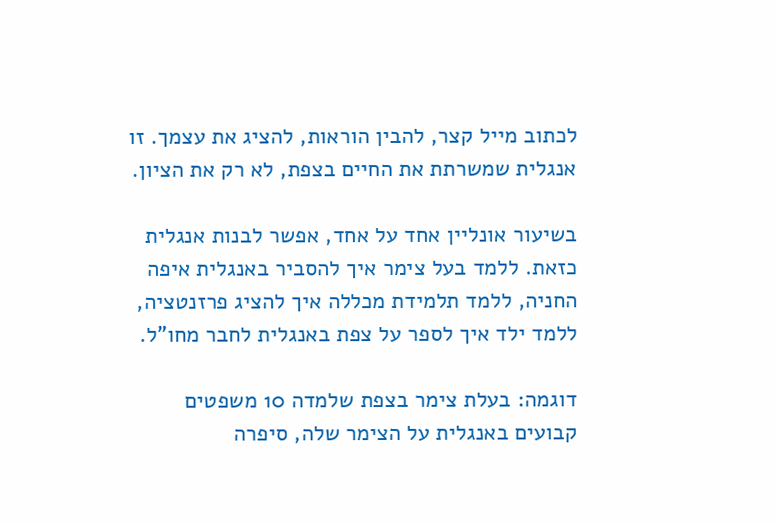לכתוב מייל קצר, להבין הוראות, להציג את עצמך. זו אנגלית שמשרתת את החיים בצפת, לא רק את הציון.

בשיעור אונליין אחד על אחד, אפשר לבנות אנגלית כזאת. ללמד בעל צימר איך להסביר באנגלית איפה החניה, ללמד תלמידת מכללה איך להציג פרזנטציה, ללמד ילד איך לספר על צפת באנגלית לחבר מחו"ל.

דוגמה: בעלת צימר בצפת שלמדה 10 משפטים קבועים באנגלית על הצימר שלה, סיפרה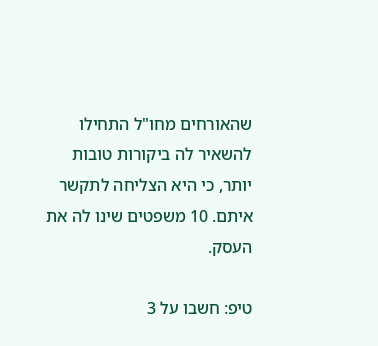שהאורחים מחו"ל התחילו להשאיר לה ביקורות טובות יותר, כי היא הצליחה לתקשר איתם. 10 משפטים שינו לה את העסק.

טיפ: חשבו על 3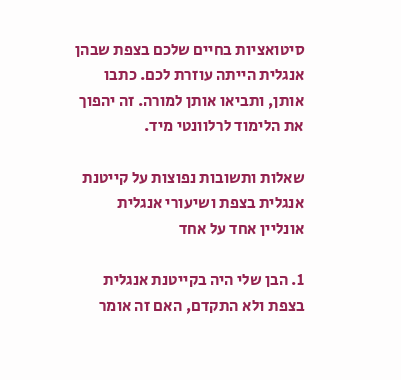סיטואציות בחיים שלכם בצפת שבהן אנגלית הייתה עוזרת לכם. כתבו אותן, ותביאו אותן למורה. זה יהפוך את הלימוד לרלוונטי מיד.

שאלות ותשובות נפוצות על קייטנת אנגלית בצפת ושיעורי אנגלית אונליין אחד על אחד

1. הבן שלי היה בקייטנת אנגלית בצפת ולא התקדם, האם זה אומר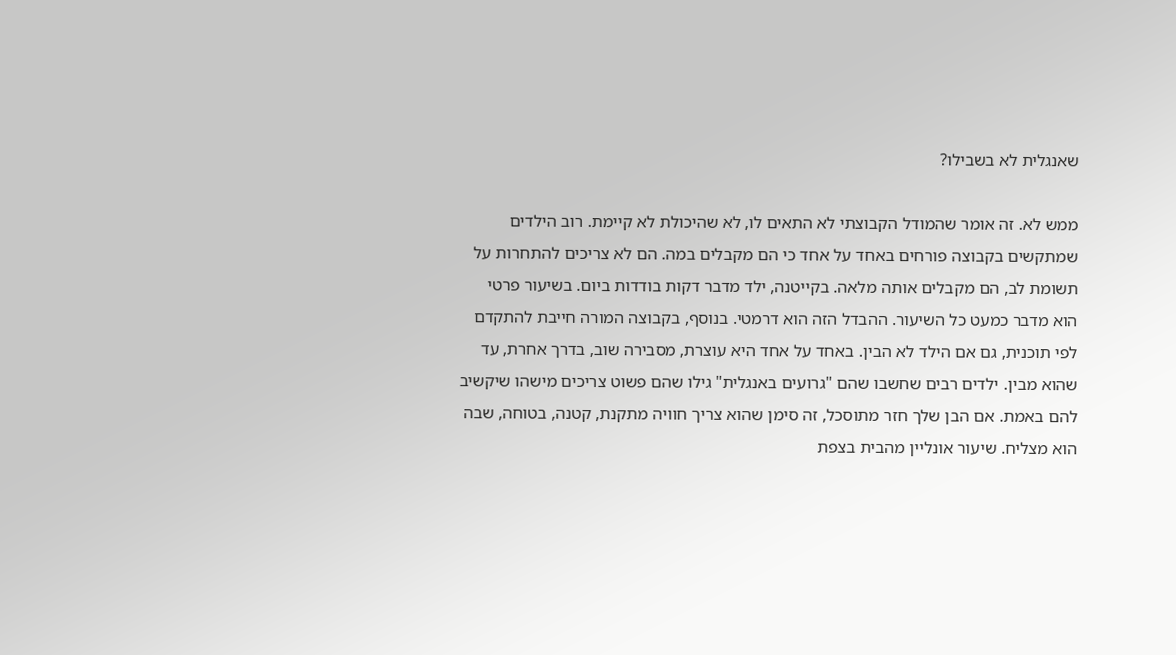שאנגלית לא בשבילו?

ממש לא. זה אומר שהמודל הקבוצתי לא התאים לו, לא שהיכולת לא קיימת. רוב הילדים שמתקשים בקבוצה פורחים באחד על אחד כי הם מקבלים במה. הם לא צריכים להתחרות על תשומת לב, הם מקבלים אותה מלאה. בקייטנה, ילד מדבר דקות בודדות ביום. בשיעור פרטי הוא מדבר כמעט כל השיעור. ההבדל הזה הוא דרמטי. בנוסף, בקבוצה המורה חייבת להתקדם לפי תוכנית, גם אם הילד לא הבין. באחד על אחד היא עוצרת, מסבירה שוב, בדרך אחרת, עד שהוא מבין. ילדים רבים שחשבו שהם "גרועים באנגלית" גילו שהם פשוט צריכים מישהו שיקשיב להם באמת. אם הבן שלך חזר מתוסכל, זה סימן שהוא צריך חוויה מתקנת, קטנה, בטוחה, שבה הוא מצליח. שיעור אונליין מהבית בצפת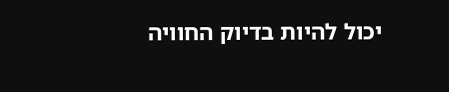יכול להיות בדיוק החוויה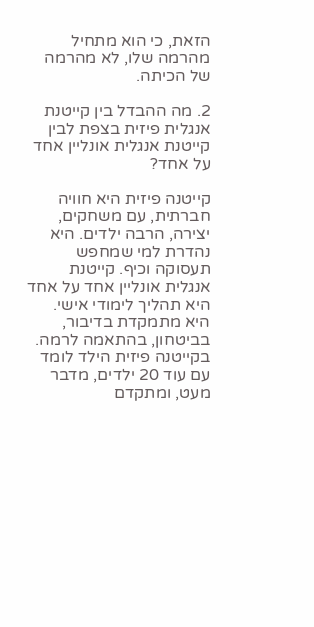הזאת, כי הוא מתחיל מהרמה שלו, לא מהרמה של הכיתה.

2. מה ההבדל בין קייטנת אנגלית פיזית בצפת לבין קייטנת אנגלית אונליין אחד על אחד?

קייטנה פיזית היא חוויה חברתית, עם משחקים, יצירה, הרבה ילדים. היא נהדרת למי שמחפש תעסוקה וכיף. קייטנת אנגלית אונליין אחד על אחד היא תהליך לימודי אישי. היא מתמקדת בדיבור, בביטחון, בהתאמה לרמה. בקייטנה פיזית הילד לומד עם עוד 20 ילדים, מדבר מעט, ומתקדם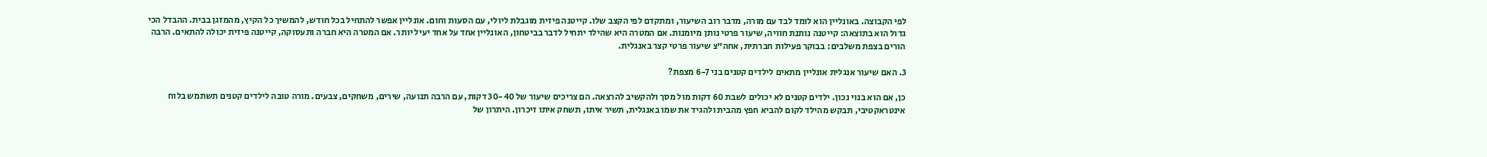לפי הקבוצה. באונליין הוא לומד לבד עם מורה, מדבר רוב השיעור, ומתקדם לפי הקצב שלו. קייטנה פיזית מוגבלת ליולי, עם הסעות וחום. אונליין אפשר להתחיל בכל חודש, להמשיך כל הקיץ, מהמזגן בבית. ההבדל הכי גדול הוא בתוצאה: קייטנה נותנת חוויה, שיעור פרטי נותן מיומנות. אם המטרה היא שהילד יתחיל לדבר בביטחון, האונליין אחד על אחד יעיל יותר. אם המטרה היא חברה ותעסוקה, קייטנה פיזית יכולה להתאים. הרבה הורים בצפת משלבים: בבוקר פעילות חברתית, אחה"צ שיעור פרטי קצר באנגלית.

3. האם שיעור אנגלית אונליין מתאים לילדים קטנים בני 6-7 מצפת?

כן, אם הוא בנוי נכון. ילדים קטנים לא יכולים לשבת 60 דקות מול מסך ולהקשיב להרצאה. הם צריכים שיעור של 30-40 דקות, עם הרבה תנועה, שירים, משחקים, צבעים. מורה טובה לילדים קטנים תשתמש בלוח אינטראקטיבי, תבקש מהילד לקום להביא חפץ מהבית ולהגיד את שמו באנגלית, תשיר איתו, תשחק איתו זיכרון. היתרון של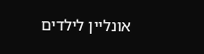אונליין לילדים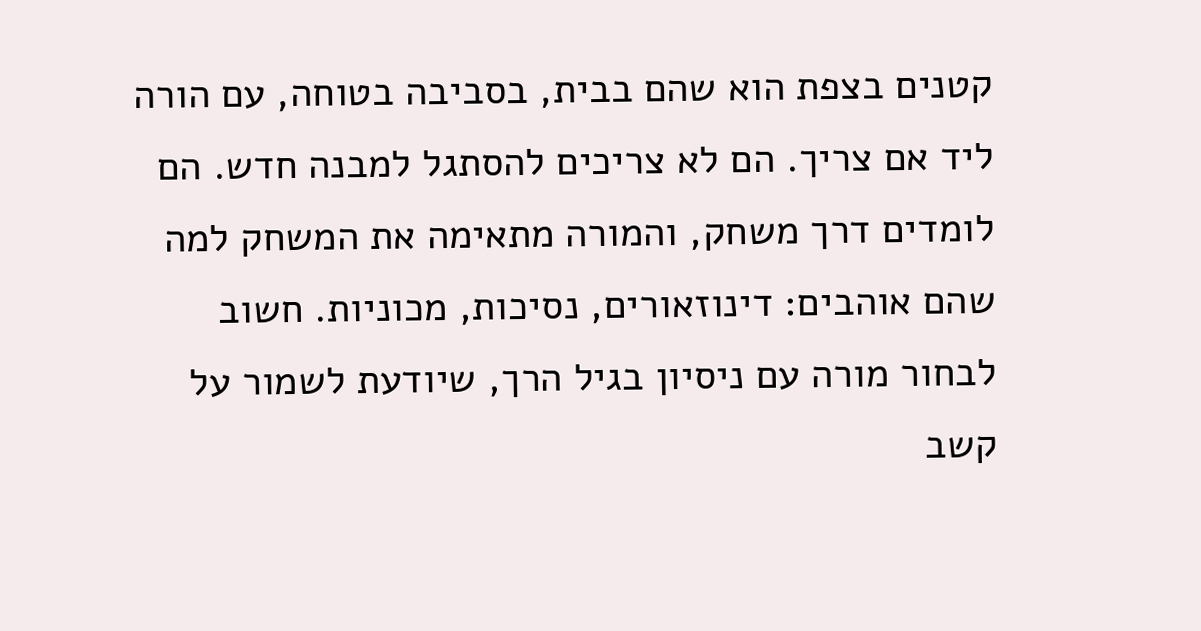קטנים בצפת הוא שהם בבית, בסביבה בטוחה, עם הורה ליד אם צריך. הם לא צריכים להסתגל למבנה חדש. הם לומדים דרך משחק, והמורה מתאימה את המשחק למה שהם אוהבים: דינוזאורים, נסיכות, מכוניות. חשוב לבחור מורה עם ניסיון בגיל הרך, שיודעת לשמור על קשב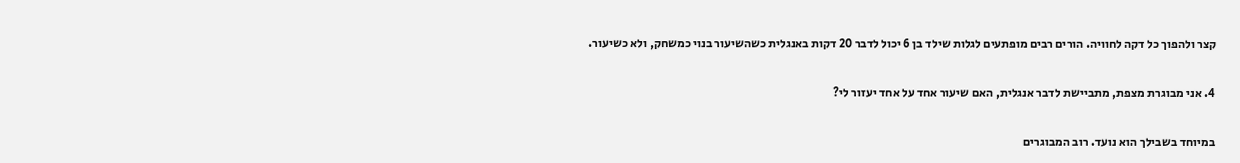קצר ולהפוך כל דקה לחוויה. הורים רבים מופתעים לגלות שילד בן 6 יכול לדבר 20 דקות באנגלית כשהשיעור בנוי כמשחק, ולא כשיעור.

4. אני מבוגרת מצפת, מתביישת לדבר אנגלית, האם שיעור אחד על אחד יעזור לי?

במיוחד בשבילך הוא נועד. רוב המבוגרים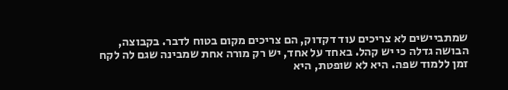שמתביישים לא צריכים עוד דקדוק, הם צריכים מקום בטוח לדבר. בקבוצה, הבושה גדלה כי יש קהל. באחד על אחד, יש רק מורה אחת שמבינה שגם לה לקח זמן ללמוד שפה. היא לא שופטת, היא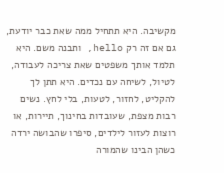מקשיבה. היא תתחיל ממה שאת כבר יודעת, גם אם זה רק hello, ותבנה משם. היא תלמד אותך משפטים שאת צריכה לעבודה, לטיול, לשיחה עם נכדים. היא תתן לך להקליט, לחזור, לטעות, בלי לחץ. נשים רבות מצפת, שעובדות בחינוך, תיירות, או רוצות לעזור לילדים, סיפרו שהבושה ירדה כשהן הבינו שהמורה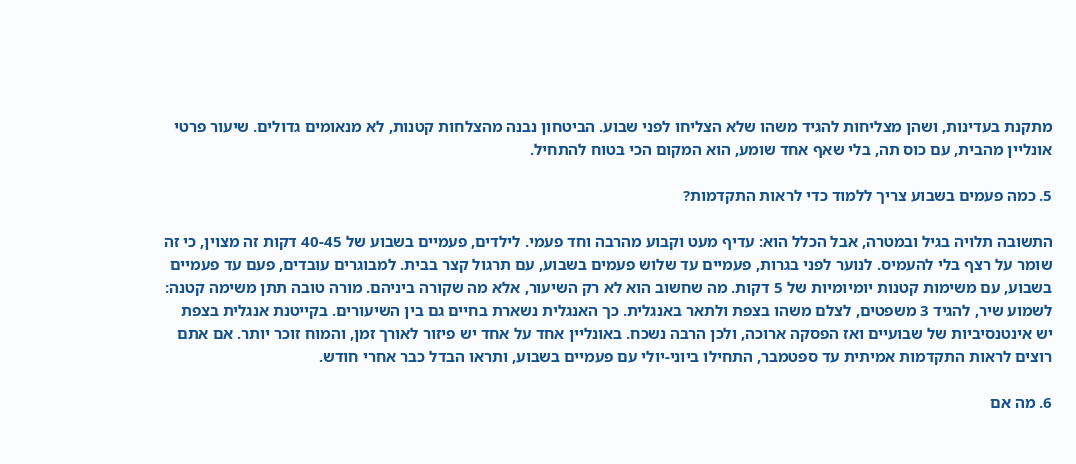מתקנת בעדינות, ושהן מצליחות להגיד משהו שלא הצליחו לפני שבוע. הביטחון נבנה מהצלחות קטנות, לא מנאומים גדולים. שיעור פרטי אונליין מהבית, עם כוס תה, בלי שאף אחד שומע, הוא המקום הכי בטוח להתחיל.

5. כמה פעמים בשבוע צריך ללמוד כדי לראות התקדמות?

התשובה תלויה בגיל ובמטרה, אבל הכלל הוא: עדיף מעט וקבוע מהרבה וחד פעמי. לילדים, פעמיים בשבוע של 40-45 דקות זה מצוין, כי זה שומר על רצף בלי להעמיס. לנוער לפני בגרות, פעמיים עד שלוש פעמים בשבוע, עם תרגול קצר בבית. למבוגרים עובדים, פעם עד פעמיים בשבוע, עם משימות קטנות יומיומיות של 5 דקות. מה שחשוב הוא לא רק השיעור, אלא מה שקורה ביניהם. מורה טובה תתן משימה קטנה: לשמוע שיר, להגיד 3 משפטים, לצלם משהו בצפת ולתאר באנגלית. כך האנגלית נשארת בחיים גם בין השיעורים. בקייטנת אנגלית בצפת יש אינטנסיביות של שבועיים ואז הפסקה ארוכה, ולכן הרבה נשכח. באונליין אחד על אחד יש פיזור לאורך זמן, והמוח זוכר יותר. אם אתם רוצים לראות התקדמות אמיתית עד ספטמבר, התחילו ביוני-יולי עם פעמיים בשבוע, ותראו הבדל כבר אחרי חודש.

6. מה אם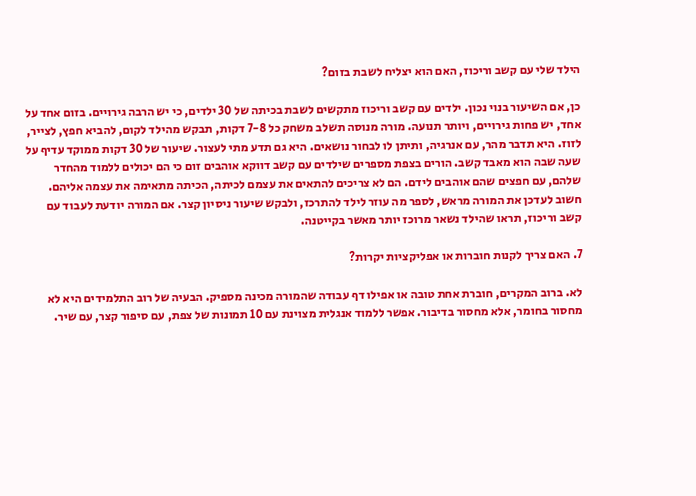הילד שלי עם קשב וריכוז, האם הוא יצליח לשבת בזום?

כן, אם השיעור בנוי נכון. ילדים עם קשב וריכוז מתקשים לשבת בכיתה של 30 ילדים, כי יש הרבה גירויים. בזום אחד על אחד, יש פחות גירויים, ויותר תנועה. מורה מנוסה תשלב משחק כל 7-8 דקות, תבקש מהילד לקום, להביא חפץ, לצייר, לזוז. היא תדבר מהר, עם אנרגיה, ותיתן לו לבחור נושאים. היא גם תדע מתי לעצור. שיעור של 30 דקות ממוקד עדיף על שעה שבה הוא מאבד קשב. הורים בצפת מספרים שילדים עם קשב דווקא אוהבים זום כי הם יכולים ללמוד מהחדר שלהם, עם חפצים שהם אוהבים לידם. הם לא צריכים להתאים את עצמם לכיתה, הכיתה מתאימה את עצמה אליהם. חשוב לעדכן את המורה מראש, לספר מה עוזר לילד להתרכז, ולבקש שיעור ניסיון קצר. אם המורה יודעת לעבוד עם קשב וריכוז, תראו שהילד נשאר מרוכז יותר מאשר בקייטנה.

7. האם צריך לקנות חוברות או אפליקציות יקרות?

לא. ברוב המקרים, חוברת אחת טובה או אפילו דף עבודה שהמורה מכינה מספיק. הבעיה של רוב התלמידים היא לא מחסור בחומר, אלא מחסור בדיבור. אפשר ללמוד אנגלית מצוינת עם 10 תמונות של צפת, עם סיפור קצר, עם שיר.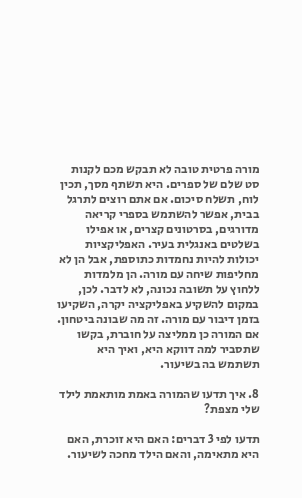מורה פרטית טובה לא תבקש מכם לקנות סט שלם של ספרים. היא תשתף מסך, תכין לוח, תשלח סיכום. אם אתם רוצים לתרגל בבית, אפשר להשתמש בספרי קריאה מדורגים, בסרטונים קצרים, או אפילו בשלטים באנגלית בעיר. האפליקציות יכולות להיות נחמדות כתוספת, אבל הן לא מחליפות שיחה עם מורה. הן מלמדות ללחוץ על תשובה נכונה, לא לדבר. לכן, במקום להשקיע באפליקציה יקרה, השקיעו בזמן דיבור עם מורה. זה מה שבונה ביטחון. אם המורה כן ממליצה על חוברת, בקשו שתסביר למה דווקא היא, ואיך היא תשתמש בה בשיעור.

8. איך תדעו שהמורה באמת מותאמת לילד שלי מצפת?

תדעו לפי 3 דברים: האם היא זוכרת, האם היא מתאימה, והאם הילד מחכה לשיעור.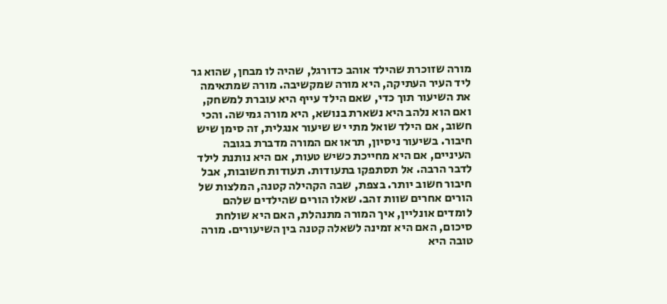מורה שזוכרת שהילד אוהב כדורגל, שהיה לו מבחן, שהוא גר ליד העיר העתיקה, היא מורה שמקשיבה. מורה שמתאימה את השיעור תוך כדי, שאם הילד עייף היא עוברת למשחק, ואם הוא נלהב היא נשארת בנושא, היא מורה גמישה. והכי חשוב, אם הילד שואל מתי יש שיעור אנגלית, זה סימן שיש חיבור. בשיעור ניסיון, תראו אם המורה מדברת בגובה העיניים, אם היא מחייכת כשיש טעות, אם היא נותנת לילד לדבר הרבה. אל תסתפקו בתעודות. תעודות חשובות, אבל חיבור חשוב יותר. בצפת, שבה הקהילה קטנה, המלצות של הורים אחרים שוות זהב. שאלו הורים שהילדים שלהם לומדים אונליין, איך המורה מתנהלת, האם היא שולחת סיכום, האם היא זמינה לשאלה קטנה בין השיעורים. מורה טובה היא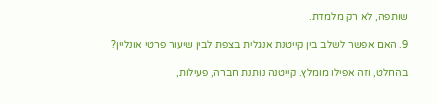שותפה, לא רק מלמדת.

9. האם אפשר לשלב בין קייטנת אנגלית בצפת לבין שיעור פרטי אונליין?

בהחלט, וזה אפילו מומלץ. קייטנה נותנת חברה, פעילות,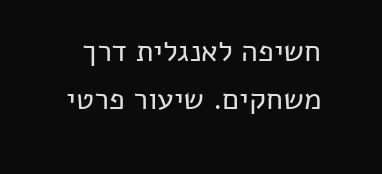חשיפה לאנגלית דרך משחקים. שיעור פרטי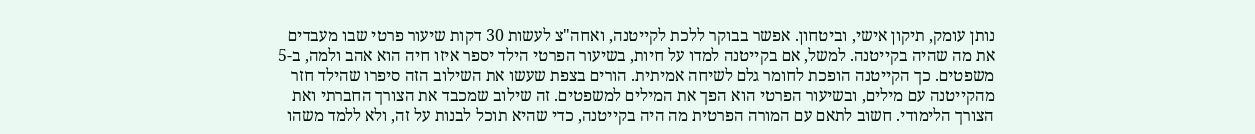נותן עומק, תיקון אישי, וביטחון. אפשר בבוקר ללכת לקייטנה, ואחה"צ לעשות 30 דקות שיעור פרטי שבו מעבדים את מה שהיה בקייטנה. למשל, אם בקייטנה למדו על חיות, בשיעור הפרטי הילד יספר איזו חיה הוא אהב ולמה, ב-5 משפטים. כך הקייטנה הופכת לחומר גלם לשיחה אמיתית. הורים בצפת שעשו את השילוב הזה סיפרו שהילד חזר מהקייטנה עם מילים, ובשיעור הפרטי הוא הפך את המילים למשפטים. זה שילוב שמכבד את הצורך החברתי ואת הצורך הלימודי. חשוב לתאם עם המורה הפרטית מה היה בקייטנה, כדי שהיא תוכל לבנות על זה, ולא ללמד משהו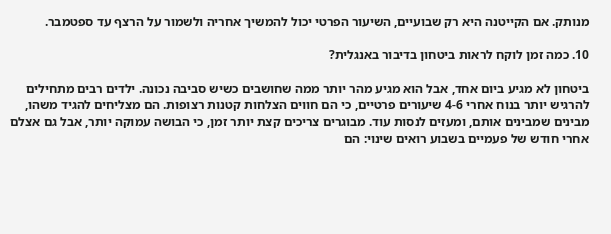מנותק. אם הקייטנה היא רק שבועיים, השיעור הפרטי יכול להמשיך אחריה ולשמור על הרצף עד ספטמבר.

10. כמה זמן לוקח לראות ביטחון בדיבור באנגלית?

ביטחון לא מגיע ביום אחד, אבל הוא מגיע מהר יותר ממה שחושבים כשיש סביבה נכונה. ילדים רבים מתחילים להרגיש יותר בנוח אחרי 4-6 שיעורים פרטיים, כי הם חווים הצלחות קטנות רצופות. הם מצליחים להגיד משהו, מבינים שמבינים אותם, ומעזים לנסות עוד. מבוגרים צריכים קצת יותר זמן, כי הבושה עמוקה יותר, אבל גם אצלם אחרי חודש של פעמיים בשבוע רואים שינוי: הם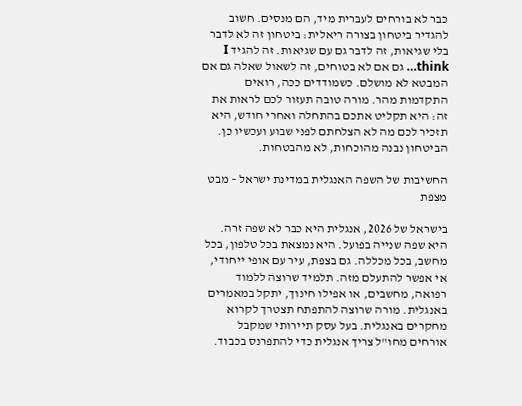כבר לא בורחים לעברית מיד, הם מנסים. חשוב להגדיר ביטחון בצורה ריאלית: ביטחון זה לא לדבר בלי שגיאות, זה לדבר גם עם שגיאות. זה להגיד I think… גם אם לא בטוחים, זה לשאול שאלה גם אם המבטא לא מושלם. כשמודדים ככה, רואים התקדמות מהר. מורה טובה תעזור לכם לראות את זה: היא תקליט אתכם בהתחלה ואחרי חודש, היא תזכיר לכם מה לא הצלחתם לפני שבוע ועכשיו כן. הביטחון נבנה מהוכחות, לא מהבטחות.

החשיבות של השפה האנגלית במדינת ישראל – מבט מצפת

בישראל של 2026, אנגלית היא כבר לא שפה זרה. היא שפה שנייה בפועל. היא נמצאת בכל טלפון, בכל מחשב, בכל מכללה. גם בצפת, עיר עם אופי ייחודי, אי אפשר להתעלם מזה. תלמיד שרוצה ללמוד רפואה, מחשבים, או אפילו חינוך, יתקל במאמרים באנגלית. מורה שרוצה להתפתח תצטרך לקרוא מחקרים באנגלית. בעל עסק תיירותי שמקבל אורחים מחו"ל צריך אנגלית כדי להתפרנס בכבוד.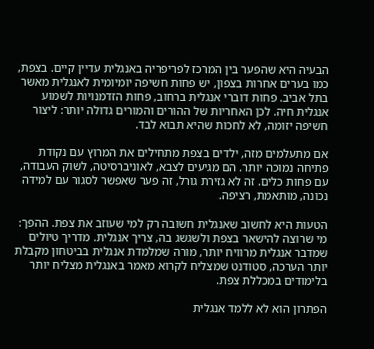הבעיה היא שהפער בין המרכז לפריפריה באנגלית עדיין קיים. בצפת, כמו בערים אחרות בצפון, יש פחות חשיפה יומיומית לאנגלית מאשר בתל אביב. פחות דוברי אנגלית ברחוב, פחות הזדמנויות לשמוע אנגלית חיה. לכן האחריות של ההורים והמורים גדולה יותר: ליצור חשיפה יזומה, לא לחכות שהיא תבוא לבד.

אם מתעלמים מזה, ילדים בצפת מתחילים את המרוץ עם נקודת פתיחה נמוכה יותר. הם מגיעים לצבא, לאוניברסיטה, לשוק העבודה, עם פחות כלים. זה לא גזירת גורל, זה פער שאפשר לסגור עם למידה נכונה, מותאמת, רציפה.

הטעות היא לחשוב שאנגלית חשובה רק למי שעוזב את צפת. ההפך: מי שרוצה להישאר בצפת ולשגשג בה, צריך אנגלית. מדריך טיולים שמדבר אנגלית מרוויח יותר, מורה שמלמדת אנגלית בביטחון מקבלת יותר הערכה, סטודנט שמצליח לקרוא מאמר באנגלית מצליח יותר בלימודים במכללת צפת.

הפתרון הוא לא ללמד אנגלית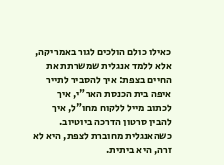כאילו כולם הולכים לגור באמריקה, אלא ללמד אנגלית שמשרתת את החיים בצפת: איך להסביר לתייר איפה בית הכנסת האר"י, איך לכתוב מייל ללקוח מחו"ל, איך להבין סרטון הדרכה ביוטיוב. כשהאנגלית מחוברת לצפת, היא לא זרה, היא ביתית.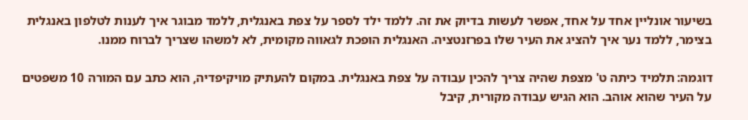בשיעור אונליין אחד על אחד, אפשר לעשות בדיוק את זה. ללמד ילד לספר על צפת באנגלית, ללמד מבוגר איך לענות לטלפון באנגלית בצימר, ללמד נער איך להציג את העיר שלו בפרזנטציה. האנגלית הופכת לגאווה מקומית, לא למשהו שצריך לברוח ממנו.

דוגמה: תלמיד כיתה ט' מצפת שהיה צריך להכין עבודה על צפת באנגלית. במקום להעתיק מויקיפדיה, הוא כתב עם המורה 10 משפטים על העיר שהוא אוהב. הוא הגיש עבודה מקורית, קיבל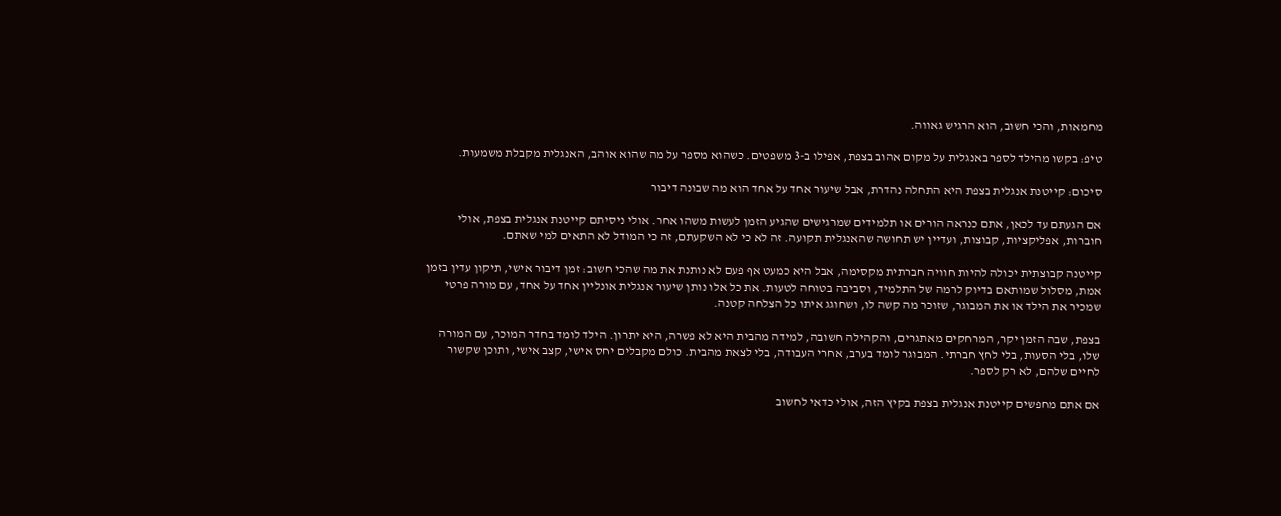מחמאות, והכי חשוב, הוא הרגיש גאווה.

טיפ: בקשו מהילד לספר באנגלית על מקום אהוב בצפת, אפילו ב-3 משפטים. כשהוא מספר על מה שהוא אוהב, האנגלית מקבלת משמעות.

סיכום: קייטנת אנגלית בצפת היא התחלה נהדרת, אבל שיעור אחד על אחד הוא מה שבונה דיבור

אם הגעתם עד לכאן, אתם כנראה הורים או תלמידים שמרגישים שהגיע הזמן לעשות משהו אחר. אולי ניסיתם קייטנת אנגלית בצפת, אולי חוברות, אפליקציות, קבוצות, ועדיין יש תחושה שהאנגלית תקועה. זה לא כי לא השקעתם, זה כי המודל לא התאים למי שאתם.

קייטנה קבוצתית יכולה להיות חוויה חברתית מקסימה, אבל היא כמעט אף פעם לא נותנת את מה שהכי חשוב: זמן דיבור אישי, תיקון עדין בזמן אמת, מסלול שמותאם בדיוק לרמה של התלמיד, וסביבה בטוחה לטעות. את כל אלו נותן שיעור אנגלית אונליין אחד על אחד, עם מורה פרטי שמכיר את הילד או את המבוגר, שזוכר מה קשה לו, ושחוגג איתו כל הצלחה קטנה.

בצפת, שבה הזמן יקר, המרחקים מאתגרים, והקהילה חשובה, למידה מהבית היא לא פשרה, היא יתרון. הילד לומד בחדר המוכר, עם המורה שלו, בלי הסעות, בלי לחץ חברתי. המבוגר לומד בערב, אחרי העבודה, בלי לצאת מהבית. כולם מקבלים יחס אישי, קצב אישי, ותוכן שקשור לחיים שלהם, לא רק לספר.

אם אתם מחפשים קייטנת אנגלית בצפת בקיץ הזה, אולי כדאי לחשוב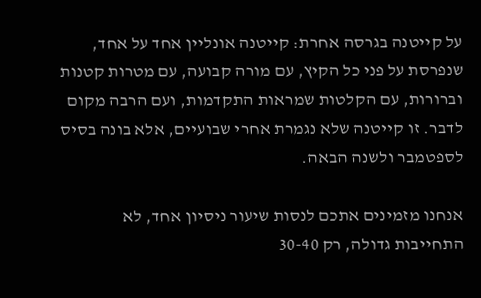על קייטנה בגרסה אחרת: קייטנה אונליין אחד על אחד, שנפרסת על פני כל הקיץ, עם מורה קבועה, עם מטרות קטנות וברורות, עם הקלטות שמראות התקדמות, ועם הרבה מקום לדבר. זו קייטנה שלא נגמרת אחרי שבועיים, אלא בונה בסיס לספטמבר ולשנה הבאה.

אנחנו מזמינים אתכם לנסות שיעור ניסיון אחד, לא התחייבות גדולה, רק 30-40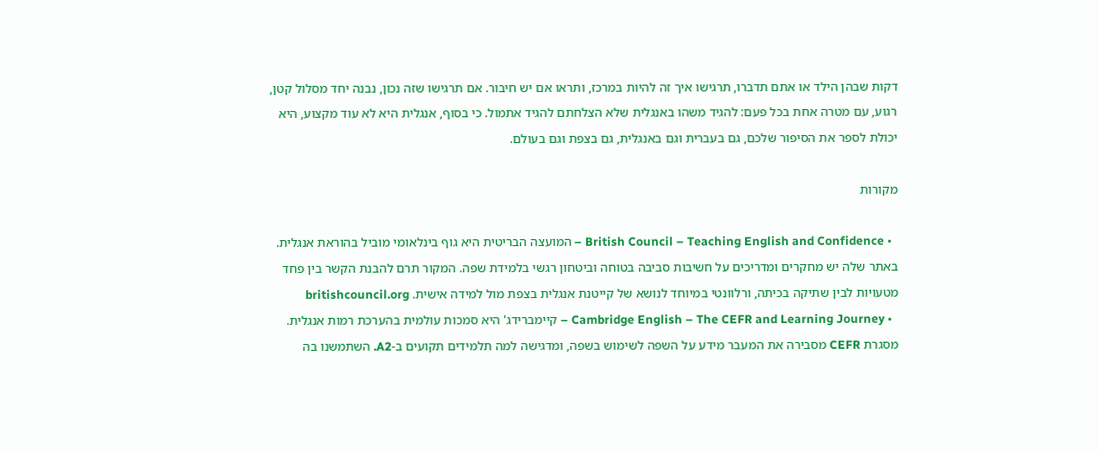דקות שבהן הילד או אתם תדברו, תרגישו איך זה להיות במרכז, ותראו אם יש חיבור. אם תרגישו שזה נכון, נבנה יחד מסלול קטן, רגוע, עם מטרה אחת בכל פעם: להגיד משהו באנגלית שלא הצלחתם להגיד אתמול. כי בסוף, אנגלית היא לא עוד מקצוע, היא יכולת לספר את הסיפור שלכם, גם בעברית וגם באנגלית, גם בצפת וגם בעולם.

מקורות

  • British Council – Teaching English and Confidence – המועצה הבריטית היא גוף בינלאומי מוביל בהוראת אנגלית. באתר שלה יש מחקרים ומדריכים על חשיבות סביבה בטוחה וביטחון רגשי בלמידת שפה. המקור תרם להבנת הקשר בין פחד מטעויות לבין שתיקה בכיתה, ורלוונטי במיוחד לנושא של קייטנת אנגלית בצפת מול למידה אישית. britishcouncil.org
  • Cambridge English – The CEFR and Learning Journey – קיימברידג' היא סמכות עולמית בהערכת רמות אנגלית. מסגרת CEFR מסבירה את המעבר מידע על השפה לשימוש בשפה, ומדגישה למה תלמידים תקועים ב-A2. השתמשנו בה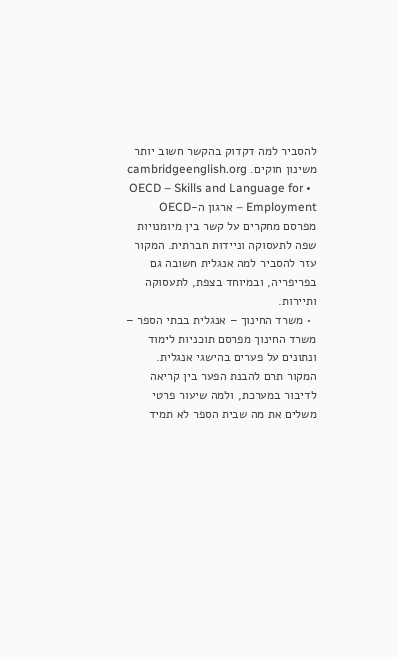להסביר למה דקדוק בהקשר חשוב יותר משינון חוקים. cambridgeenglish.org
  • OECD – Skills and Language for Employment – ארגון ה-OECD מפרסם מחקרים על קשר בין מיומנויות שפה לתעסוקה וניידות חברתית. המקור עזר להסביר למה אנגלית חשובה גם בפריפריה, ובמיוחד בצפת, לתעסוקה ותיירות.
  • משרד החינוך – אנגלית בבתי הספר – משרד החינוך מפרסם תוכניות לימוד ונתונים על פערים בהישגי אנגלית. המקור תרם להבנת הפער בין קריאה לדיבור במערכת, ולמה שיעור פרטי משלים את מה שבית הספר לא תמיד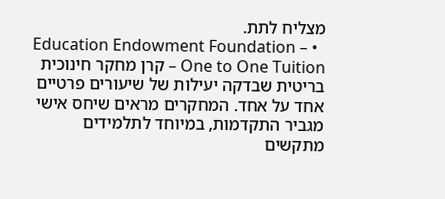מצליח לתת.
  • Education Endowment Foundation – One to One Tuition – קרן מחקר חינוכית בריטית שבדקה יעילות של שיעורים פרטיים אחד על אחד. המחקרים מראים שיחס אישי מגביר התקדמות, במיוחד לתלמידים מתקשים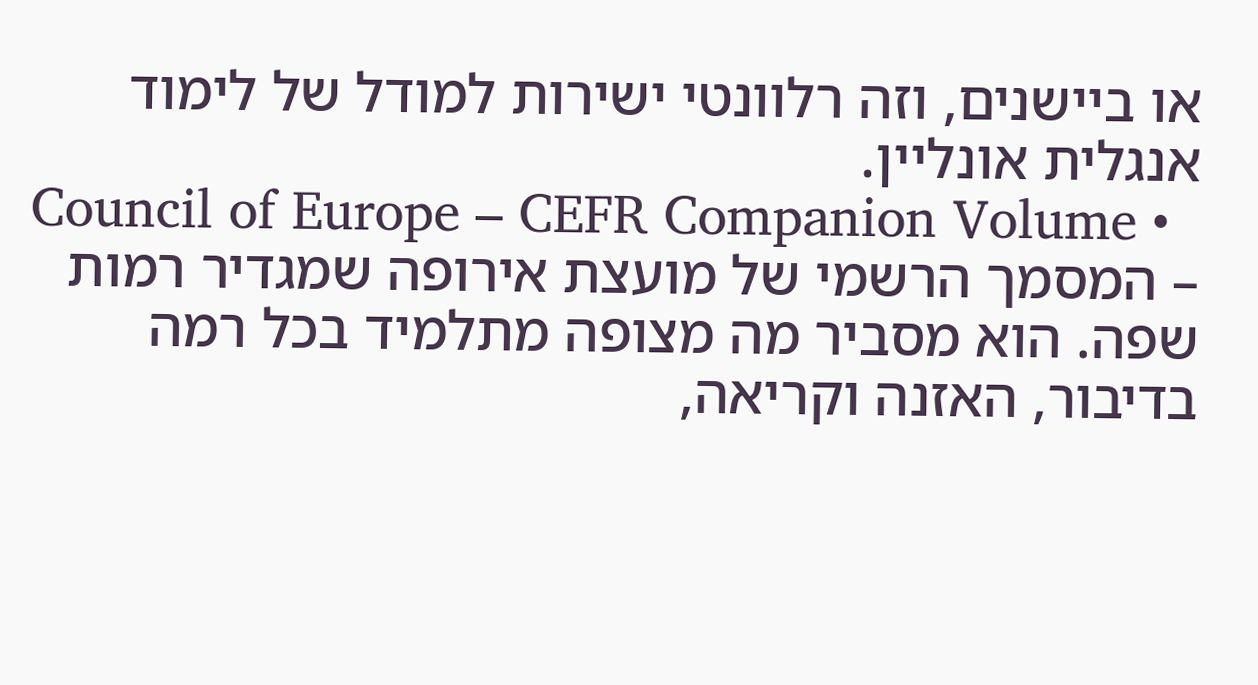או ביישנים, וזה רלוונטי ישירות למודל של לימוד אנגלית אונליין.
  • Council of Europe – CEFR Companion Volume – המסמך הרשמי של מועצת אירופה שמגדיר רמות שפה. הוא מסביר מה מצופה מתלמיד בכל רמה בדיבור, האזנה וקריאה,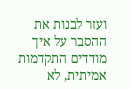ועזר לבנות את ההסבר על איך מודדים התקדמות אמיתית, לא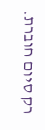רק סיום חוברת.